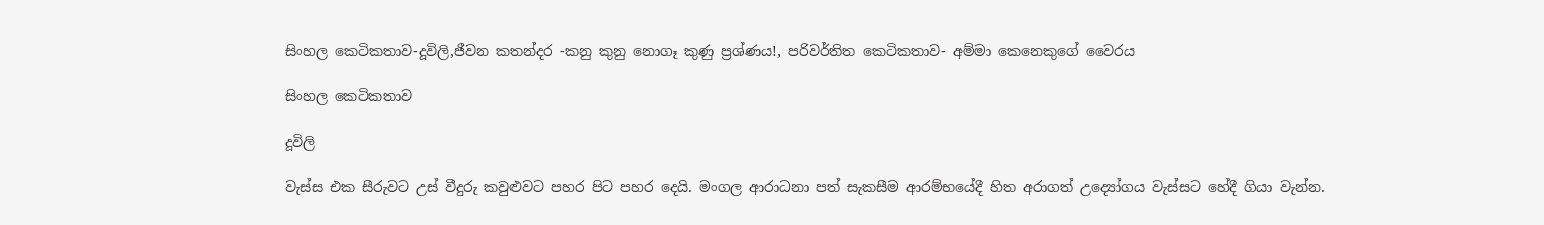සිංහල කෙටිකතාව-දූවිලි,ජීවන කතන්දර -කනු කුනු නොගෑ කුණු ප්‍රශ්ණය!, පරිවර්තිත කෙටිකතාව- අම්මා කෙනෙකුගේ වෛරය

සිංහල කෙටිකතාව

දූවිලි

වැස්ස එක සීරුවට උස් වීදුරු කවුළුවට පහර පිට පහර දෙයි. මංගල ආරාධනා පත් සැකසීම ආරම්භයේදී හිත අරාගත් උද්‍යෝගය වැස්සට හේදී ගියා වැන්න.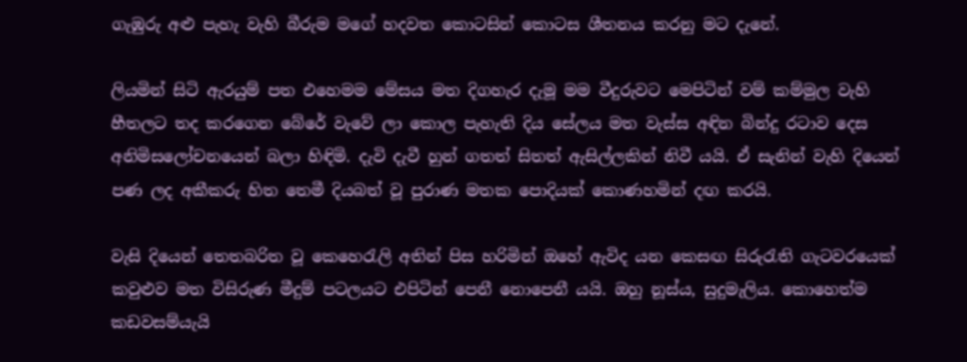ගැඹුරු අළු පැහැ වැහි බීරුම මගේ හදවත කොටසින් කොටස ශීතනය කරනු මට දැනේ.

ලියමින් සිටි ඇරයුම් පත එහෙමම මේසය මත දිගහැර දැමූ මම වීදුරුවට මෙපිටින් වම් කම්මුල වැහි හීතලට තද කරගෙන බේරේ වැවේ ලා කොල පැහැති දිය සේලය මත වැස්ස අඳින බින්දු රටාව දෙස අනිමිසලෝචනයෙන් බලා හිඳිමි. දැවි දැවී හුන් ගතත් සිතත් ඇසිල්ලකින් නිවී යයි. ඒ සැනින් වැහි දියෙන් පණ ලද අකීකරු හිත තෙමී දියබත් වූ පුරාණ මතක පොදියක් කොණහමින් දඟ කරයි.

වැසි දියෙන් තෙතබරිත වූ කෙහෙරැලි අතින් පිස හරිමින් ඔහේ ඇවිද යන කෙසඟ සිරුරැති ගැටවරයෙක්  කවුළුව මත විසිරුණ මීදුම් පටලයට එපිටින් පෙනී නොපෙනී යයි. ඔහු නූස්ය, සුදුමැලිය. කොහෙත්ම කඩවසම්යැයි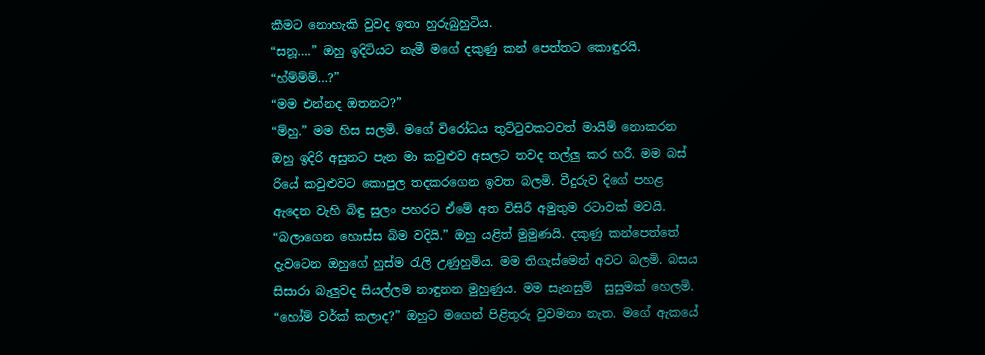කීමට නොහැකි වුවද ඉතා හුරුබුහුටිය.
“සනූ….” ඔහු ඉදිටියට නැමී මගේ දකුණු කන් පෙත්තට කොඳුරයි.
“හ්ම්ම්ම්…?”
“මම එන්නද ඔතනට?”
“ම්හු.” මම හිස සලමි. මගේ විරෝධය තුට්ටුවකටවත් මායිම් නොකරන ඔහු ඉදිරි අසුනට පැන මා කවුළුව අසලට තවද තල්ලු කර හරී. මම බස් රියේ කවුළුවට කොපුල තදකරගෙන ඉවත බලමි. වීදුරුව දිගේ පහළ ඇදෙන වැහි බිඳු සුලං පහරට ඒමේ අත විසිරී අමුතුම රටාවක් මවයි.
“බලාගෙන හොස්ස බිම වදියි.” ඔහු යළිත් මුමුණයි. දකුණු කන්පෙත්තේ දැවටෙන ඔහුගේ හුස්ම රැලි උණුහුම්ය. මම තිගැස්මෙන් අවට බලමි. බසය සිසාරා බැලුවද සියල්ලම නාඳුනන මුහුණුය. මම සැනසුම්  සුසුමක් හෙලමි.
“හෝම් වර්ක් කලාද?” ඔහුට මගෙන් පිළිතුරු වුවමනා නැත. මගේ ඇකයේ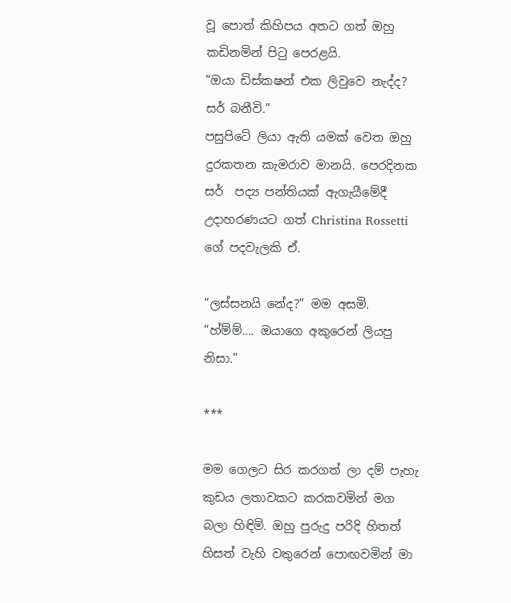වූ පොත් කිහිපය අතට ගත් ඔහු කඩිනමින් පිටු පෙරළයි.
“ඔයා ඩිස්කෂන් එක ලිවුවෙ නැද්ද? සර් බනීවි.”
පසුපිටේ ලියා ඇති යමක් වෙත ඔහු දුරකතන කැමරාව මානයි. පෙරදිනක සර්  පද්‍ය පන්තියක් ඇගැයීමේදී උදාහරණයට ගත් Christina Rossetti ගේ පදවැලකි ඒ.

“ලස්සනයි නේද?” මම අසමි.
“හ්ම්ම්…. ඔයාගෙ අකුරෙන් ලියපු නිසා.”

***

මම ගෙලට සිර කරගත් ලා දම් පැහැ කුඩය ලතාවකට කරකවමින් මග බලා හිඳිමි. ඔහු පුරුදු පරිදි හිතත් හිසත් වැහි වතුරෙන් පොඟවමින් මා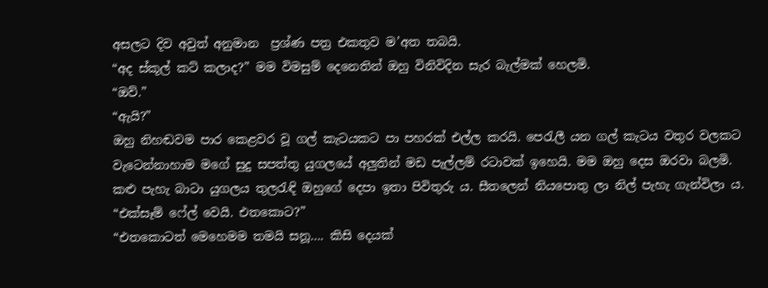අසලට දිව අවුත් අනුමාන  ප්‍රශ්ණ පත්‍ර එකතුව ම’අත තබයි.
“අද ස්කූල් කට් කලාද?” මම විමසුම් දෙනෙතින් ඔහු විනිවිදින සැර බැල්මක් හෙලමි.
“ඔව්.”
“ඇයි?”
ඔහු නිහඬවම පාර කෙළවර වූ ගල් කැටයකට පා පහරක් එල්ල කරයි. පෙරැලී යන ගල් කැටය වතුර වලකට වැටෙන්නාහාම මගේ සුදු සපත්තු යුගලයේ අලුතින් මඩ පැල්ලම් රටාවක් ඉහෙයි. මම ඔහු දෙස ඔරවා බලමි. කළු පැහැ බාටා යුගලය තුලරැඳි ඔහුගේ දෙපා ඉතා පිවිතුරු ය. සීතලෙන් නියපොතු ලා නිල් පැහැ ගැන්විලා ය.
“එක්සෑම් ෆේල් වෙයි. එතකොට?”
“එතකොටත් මෙහෙමම තමයි සනූ…. කිසි දෙයක්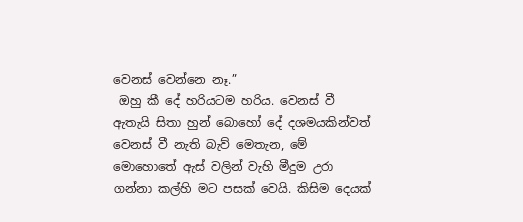වෙනස් වෙන්නෙ නෑ.”
 ඔහු කී දේ හරියටම හරිය. වෙනස් වී ඇතැයි සිතා හුන් බොහෝ දේ දශමයකින්වත් වෙනස් වී නැති බැව් මෙතැන, මේ මොහොතේ ඇස් වලින් වැහි මීදුම උරා ගන්නා කල්හි මට පසක් වෙයි. කිසිම දෙයක්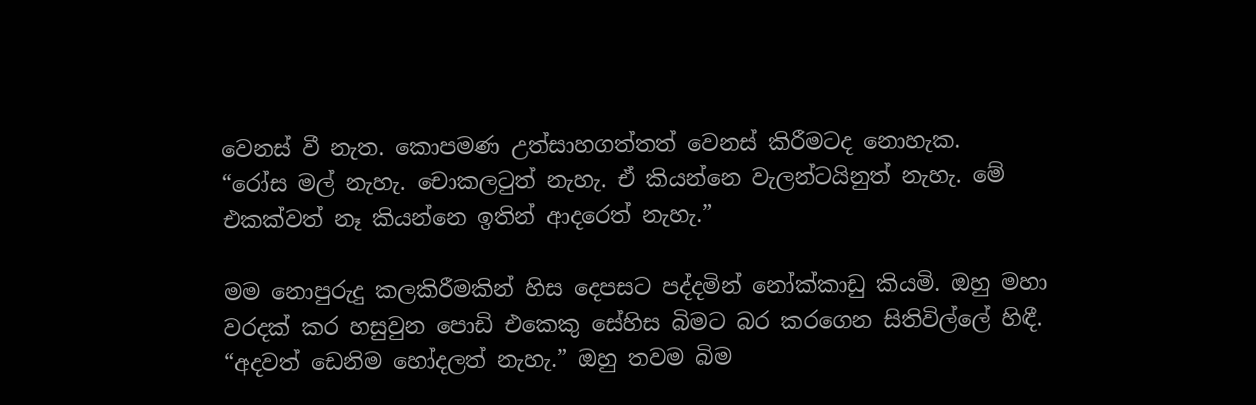වෙනස් වී නැත. කොපමණ උත්සාහගත්තත් වෙනස් කිරීමටද නොහැක.
“රෝස මල් නැහැ. චොකලටුත් නැහැ. ඒ කියන්නෙ වැලන්ටයිනුත් නැහැ. මේ එකක්වත් නෑ කියන්නෙ ඉතින් ආදරෙත් නැහැ.”

මම නොපුරුදු කලකිරීමකින් හිස දෙපසට පද්දමින් නෝක්කාඩු කියමි. ඔහු මහා වරදක් කර හසුවුන පොඩි එකෙකු සේහිස බිමට බර කරගෙන සිතිවිල්ලේ හිඳී.
“අදවත් ඩෙනිම හෝදලත් නැහැ.” ඔහු තවම බිම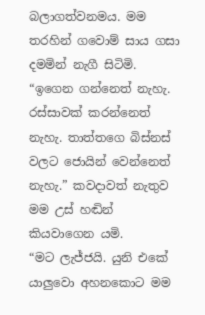බලාගත්වනමය. මම තරහින් ගවොම් සාය ගසා දමමින් නැගී සිටිමි.
“ඉගෙන ගන්නෙත් නැහැ. රස්සාවක් කරන්නෙත් නැහැ. තාත්තගෙ බිස්නස් වලට ජොයින් වෙන්නෙත් නැහැ.” කවදාවත් නැතුව මම උස් හඬින් කියවාගෙන යමි.
“මට ලැජ්ජයි. යුනි එකේ යාලුවො අහනකොට මම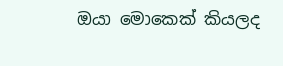ඔයා මොකෙක් කියලද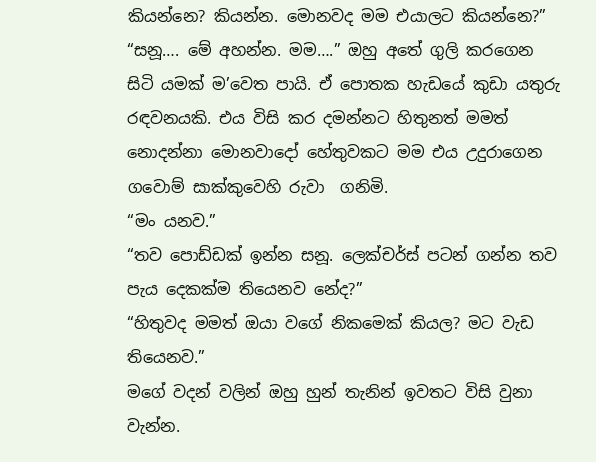කියන්නෙ? කියන්න. මොනවද මම එයාලට කියන්නෙ?”
“සනූ…. මේ අහන්න. මම….” ඔහු අතේ ගුලි කරගෙන සිටි යමක් ම’වෙත පායි. ඒ පොතක හැඩයේ කුඩා යතුරු රඳවනයකි. එය විසි කර දමන්නට හිතුනත් මමත් නොදන්නා මොනවාදෝ හේතුවකට මම එය උදුරාගෙන ගවොම් සාක්කුවෙහි රුවා  ගනිමි.
“මං යනව.”
“තව පොඩ්ඩක් ඉන්න සනූ. ලෙක්චර්ස් පටන් ගන්න තව පැය දෙකක්ම තියෙනව නේද?”
“හිතුවද මමත් ඔයා වගේ නිකමෙක් කියල? මට වැඩ තියෙනව.”
මගේ වදන් වලින් ඔහු හුන් තැනින් ඉවතට විසි වුනා වැන්න.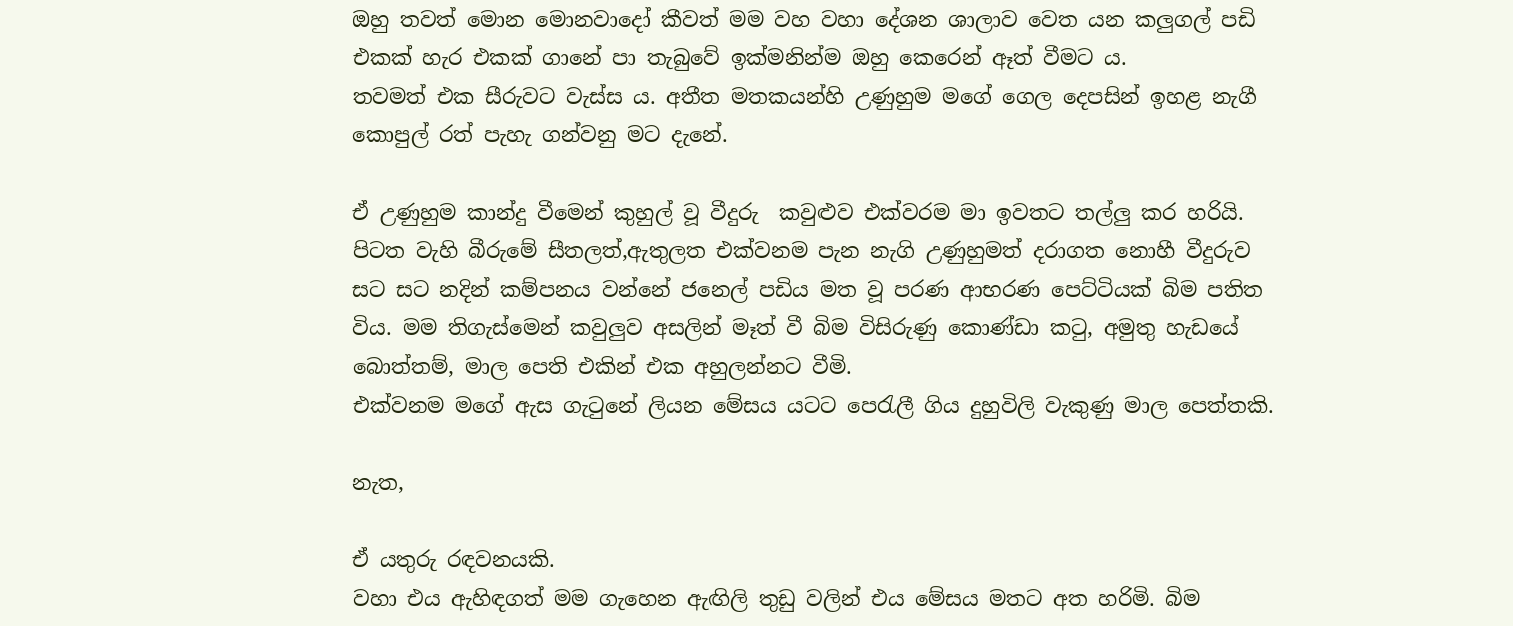ඔහු තවත් මොන මොනවාදෝ කීවත් මම වහ වහා දේශන ශාලාව වෙත යන කලුගල් පඩි එකක් හැර එකක් ගානේ පා තැබුවේ ඉක්මනින්ම ඔහු කෙරෙන් ඈත් වීමට ය.
තවමත් එක සීරුවට වැස්ස ය. අතීත මතකයන්හි උණුහුම මගේ ගෙල දෙපසින් ඉහළ නැගී  කොපුල් රත් පැහැ ගන්වනු මට දැනේ.

ඒ උණුහුම කාන්දු වීමෙන් කුහුල් වූ වීදුරු  කවුළුව එක්වරම මා ඉවතට තල්ලු කර හරියි. පිටත වැහි බීරුමේ සීතලත්,ඇතුලත එක්වනම පැන නැගි උණුහුමත් දරාගත නොහී වීදුරුව සට සට නදින් කම්පනය වන්නේ ජනෙල් පඩිය මත වූ පරණ ආභරණ පෙට්ටියක් බිම පතිත විය. මම තිගැස්මෙන් කවුලුව අසලින් මෑත් වී බිම විසිරුණු කොණ්ඩා කටු, අමුතු හැඩයේ බොත්තම්, මාල පෙති එකින් එක අහුලන්නට වීමි.
එක්වනම මගේ ඇස ගැටුනේ ලියන මේසය යටට පෙරැලී ගිය දුහුවිලි වැකුණු මාල පෙත්තකි.

නැත,

ඒ යතුරු රඳවනයකි.
වහා එය ඇහිඳගත් මම ගැහෙන ඇඟිලි තුඩු වලින් එය මේසය මතට අත හරිමි. බිම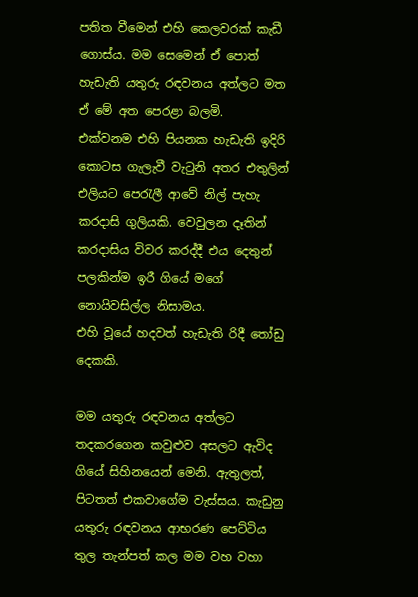පතිත වීමෙන් එහි කෙලවරක් කැඩී ගොස්ය. මම සෙමෙන් ඒ පොත් හැඩැති යතුරු රඳවනය අත්ලට මත ඒ මේ අත පෙරළා බලමි.
එක්වනම එහි පියනක හැඩැති ඉදිරි කොටස ගැලැවී වැටුනි අතර එතුලින් එලියට පෙරැලී ආවේ නිල් පැහැ කරදාසි ගුලියකි. වෙවුලන දෑතින් කරදාසිය විවර කරද්දී එය දෙතුන් පලකින්ම ඉරී ගියේ මගේ නොයිවසිල්ල නිසාමය.
එහි වූයේ හදවත් හැඩැති රිදී තෝඩු දෙකකි.

මම යතුරු රඳවනය අත්ලට තදකරගෙන කවුළුව අසලට ඇවිද ගියේ සිහිනයෙන් මෙනි. ඇතුලත්, පිටතත් එකවාගේම වැස්සය. කැඩුනු යතුරු රඳවනය ආභරණ පෙට්ටිය තුල තැන්පත් කල මම වහ වහා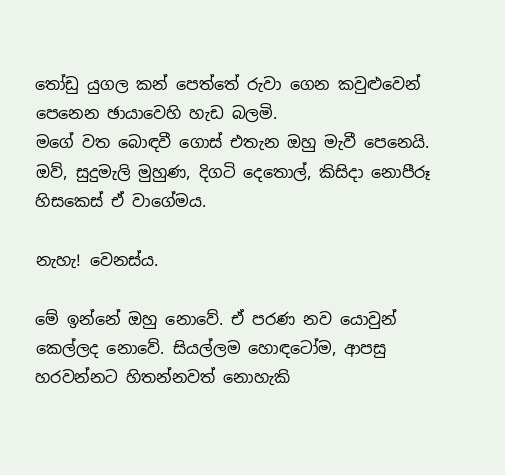තෝඩු යුගල කන් පෙත්තේ රුවා ගෙන කවුළුවෙන් පෙනෙන ඡායාවෙහි හැඩ බලමි.
මගේ වත බොඳවී ගොස් එතැන ඔහු මැවී පෙනෙයි. ඔව්, සුදුමැලි මුහුණ, දිගටි දෙතොල්, කිසිදා නොපීරූ හිසකෙස් ඒ වාගේමය.

නැහැ! වෙනස්ය.

මේ ඉන්නේ ඔහු නොවේ. ඒ පරණ නව යොවුන් කෙල්ලද නොවේ. සියල්ලම හොඳටෝම, ආපසු හරවන්නට හිතන්නවත් නොහැකි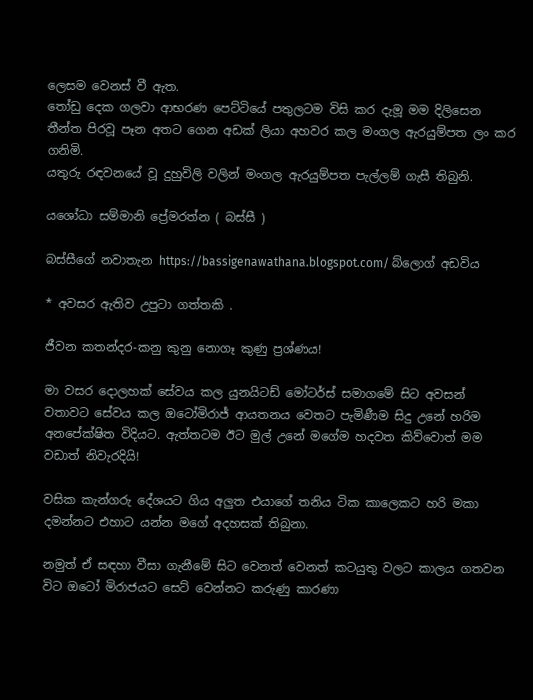ලෙසම වෙනස් වී ඇත.
තෝඩු දෙක ගලවා ආභරණ පෙට්ටියේ පතුලටම විසි කර දැමූ මම දිලිසෙන තීන්ත පිරවූ පෑන අතට ගෙන අඩක් ලියා අහවර කල මංගල ඇරයුම්පත ලං කර ගනිමි.
යතුරු රඳවනයේ වූ දුහුවිලි වලින් මංගල ඇරයුම්පත පැල්ලම් ගැසී තිබුනි.

යශෝධා සම්මානි ප්‍රේමරත්න ( බස්සී )

බස්සීගේ නවාතැන https://bassigenawathana.blogspot.com/ බ්ලොග් අඩවිය

* අවසර ඇතිව උපුටා ගත්තකි .

ජීවන කතන්දර-කනු කුනු නොගෑ කුණු ප්‍රශ්ණය!

මා වසර දොලහක් සේවය කල යුනයිටඩ් මෝටර්ස් සමාගමේ සිට අවසන් වතාවට සේවය කල ඔටෝමිරාජ් ආයතනය වෙතට පැමිණීම සිදු උනේ හරිම අනපේක්ෂිත විදියට. ඇත්තටම ඊට මුල් උනේ මගේම හදවත කිව්වොත් මම වඩාත් නිවැරදියි!

වසික කැන්ගරු දේශයට ගිය අලුත එයාගේ තනිය ටික කාලෙකට හරි මකා දමන්නට එහාට යන්න මගේ අදහසක් තිබුනා.

නමුත් ඒ සඳහා වීසා ගැනීමේ සිට වෙනත් වෙනත් කටයුතු වලට කාලය ගතවන විට ඔටෝ මිරාජයට සෙට් වෙන්නට කරුණු කාරණා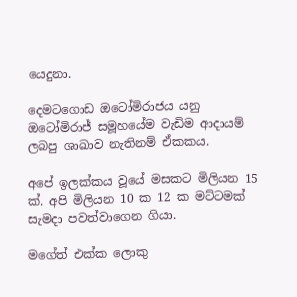යෙදුනා.

දෙමටගොඩ ඔටෝමිරාජය යනු ඔටෝමිරාජ් සමූහයේම වැඩිම ආදායම් ලබපු ශාඛාව නැතිනම් ඒකකය.

අපේ ඉලක්කය වූයේ මසකට මිලියන 15 ක්. අපි මිලියන 10 ක 12 ක මට්ටමක් සැමදා පවත්වාගෙන ගියා.

මගේත් එක්ක ලොකු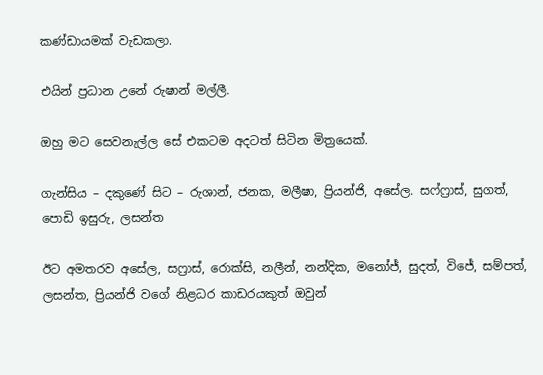කණ්ඩායමක් වැඩකලා.

එයින් ප්‍රධාන උනේ රුෂාන් මල්ලී.

ඔහු මට සෙවනැල්ල සේ එකටම අදටත් සිටින මිත්‍රයෙක්.

ගැන්සිය – දකුණේ සිට – රුශාන්, ජනක, මලීෂා, ප්‍රියන්ජි, අසේල. සෆ්ෆ්‍රාස්, සුගත්, පොඩි ඉසුරු, ලසන්ත

ඊට අමතරව අසේල, සෆ්‍රාස්, රොක්සි, නලීන්, නන්දික, මනෝජ්, සුදත්, විජේ, සම්පත්, ලසන්ත, ප්‍රියන්ජි වගේ නිළධර කාඩරයකුත් ඔවුන්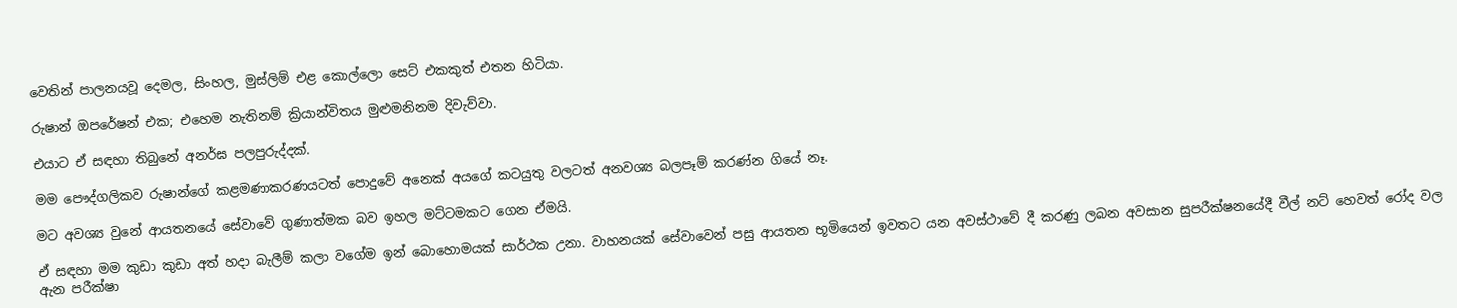වෙතින් පාලනයවූ දෙමල, සිංහල, මුස්ලිම් එළ කොල්ලො සෙට් එකකුත් එතන හිටියා.

රුෂාන් ඔපරේෂන් එක; එහෙම නැතිනම් ක්‍රියාන්විතය මුළුමනිනම දිවැව්වා.

එයාට ඒ සඳහා තිබුනේ අනර්ඝ පලපුරුද්දක්.

මම පෞද්ගලිකව රුෂාන්ගේ කළමණාකරණයටත් පොදුවේ අනෙක් අයගේ කටයුතු වලටත් අනවශ්‍ය බලපෑම් කරණ්න ගියේ නෑ.

මට අවශ්‍ය වුනේ ආයතනයේ සේවාවේ ගුණාත්මක බව ඉහල මට්ටමකට ගෙන ඒමයි.

ඒ සඳහා මම කුඩා කුඩා අත් හදා බැලීම් කලා වගේම ඉන් බොහොමයක් සාර්ථක උනා. වාහනයක් සේවාවෙන් පසු ආයතන භූමියෙන් ඉවතට යන අවස්ථාවේ දී කරණු ලබන අවසාන සුපරීක්ෂනයේදී වීල් නට් හෙවත් රෝද වල ඇන පරීක්ෂා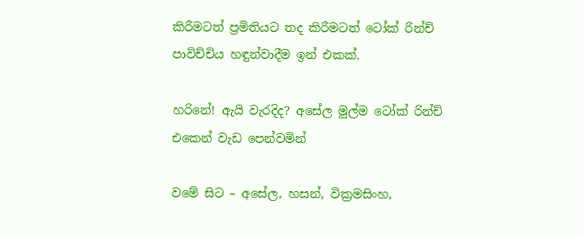කිරීමටත් ප්‍රමිතියට තද කිරීමටත් ටෝක් රින්ච් පාවිච්චිය හඳුන්වාදීම ඉන් එකක්.

හරිනේ! ඇයි වැරදිද? අසේල මුල්ම ටෝක් රින්ච් එකෙන් වැඩ පෙන්වමින්

වමේ සිට – අසේල, හසන්, වික්‍රමසිංහ,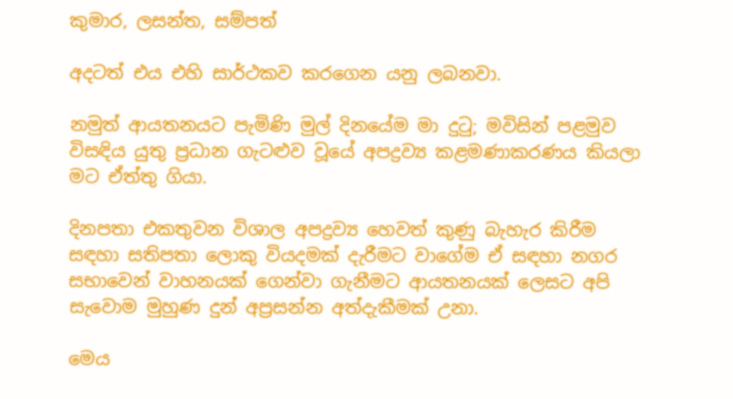කුමාර, ලසන්ත, සම්පත්

අදටත් එය එහි සාර්ථකව කරගෙන යනු ලබනවා.

නමුත් ආයතනයට පැමිණි මුල් දිනයේම මා දුටු; මවිසින් පළමුව විසඳිය යුතු ප්‍රධාන ගැටළුව වූයේ අපද්‍රව්‍ය කළමණාකරණය කියලා මට ඒත්තු ගියා.

දිනපතා එකතුවන විශාල අපද්‍රව්‍ය හෙවත් කුණු බැහැර කිරීම සඳහා සතිපතා ලොකු වියදමක් දැරීමට වාගේම ඒ සඳහා නගර සභාවෙන් වාහනයක් ගෙන්වා ගැනීමට ආයතනයක් ලෙසට අපි සැවොම මුහුණ දුන් අප්‍රසන්න අත්දැකීමක් උනා.

මෙය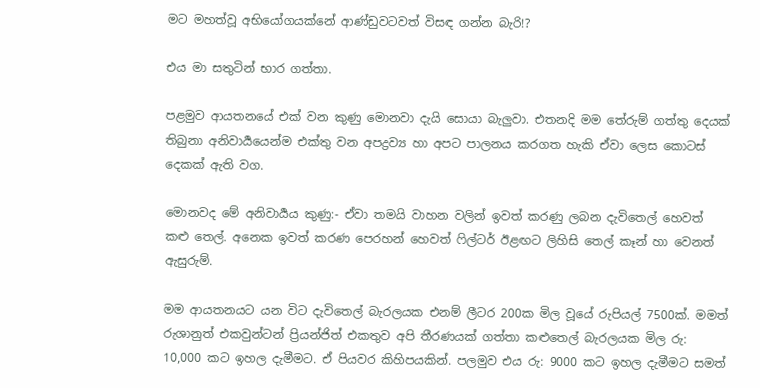මට මහත්වූ අභියෝගයක්නේ ආණ්ඩුවටවත් විසඳ ගන්න බැරි!?

එය මා සතුටින් භාර ගත්තා.

පළමුව ආයතනයේ එක් වන කුණු මොනවා දැයි සොයා බැලුවා. එතනදි මම තේරුම් ගත්තු දෙයක් තිබුනා අනිවාර්‍යයෙන්ම එක්තු වන අපද්‍රව්‍ය හා අපට පාලනය කරගත හැකි ඒවා ලෙස කොටස් දෙකක් ඇති වග.

මොනවද මේ අනිවාර්‍යය කුණු:- ඒවා තමයි වාහන වලින් ඉවත් කරණු ලබන දැවිතෙල් හෙවත් කළු තෙල්. අනෙක ඉවත් කරණ පෙරහන් හෙවත් ෆිල්ටර් ඊළඟට ලිහිසි තෙල් කෑන් හා වෙනත් ඇසුරුම්.

මම ආයතනයට යන විට දැවිතෙල් බැරලයක එනම් ලීටර 200ක මිල වූයේ රුපියල් 7500ක්. මමත් රුශානුත් එකවුන්ටන් ප්‍රියන්ජිත් එකතුව අපි තීරණයක් ගත්තා කළුතෙල් බැරලයක මිල රු: 10,000 කට ඉහල දැමීමට. ඒ පියවර කිහිපයකින්. පලමුව එය රු: 9000 කට ඉහල දැමීමට සමත්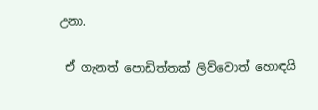උනා.

 ඒ ගැනත් පොඩිත්තක් ලිව්වොත් හොඳයි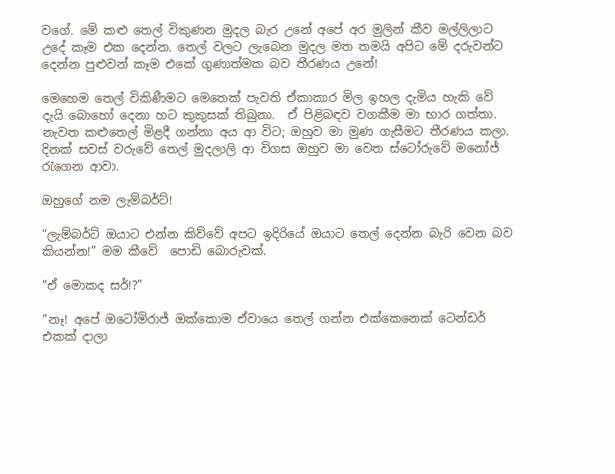වගේ. මේ කළු තෙල් විකුණන මුදල බැර උනේ අපේ අර මුලින් කීව මල්ලිලාට උදේ කෑම එක දෙන්න. තෙල් වලට ලැබෙන මුදල මත තමයි අපිට මේ දරුවන්ට දෙන්න පුළුවන් කෑම එකේ ගුණාත්මක බව තීරණය උනේ!

මෙහෙම තෙල් විකිණීමට මෙතෙක් පැවති ඒකාකාර මිල ඉහල දැමිය හැකි වේ දැයි බොහෝ දෙනා හට කුකුසක් තිබුනා.  ඒ පිළිබඳව වගකීම මා භාර ගත්තා. නැවත කළුතෙල් මිළදී ගන්නා අය ආ විට; ඔහුව මා මුණ ගැසීමට තීරණය කලා. දිනක් සවස් වරුවේ තෙල් මුදලාලි ආ විගස ඔහුව මා වෙත ස්ටෝරුවේ මනෝජ් රැගෙන ආවා.

ඔහුගේ නම ලැම්බර්ට්!

“ලැම්බර්ට් ඔයාට එන්න කිව්වේ අපට ඉදිරියේ ඔයාට තෙල් දෙන්න බැරි වෙන බව කියන්න!” මම කීවේ  පොඩි බොරුවක්.

“ඒ මොකද සර්!?”

“නෑ! අපේ ඔටෝමිරාජ් ඔක්කොම ඒවායෙ තෙල් ගන්න එක්කෙනෙක් ටෙන්ඩර් එකක් දාලා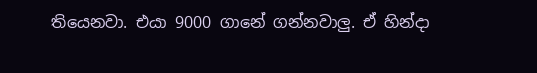තියෙනවා. එයා 9000 ගානේ ගන්නවාලු. ඒ හින්දා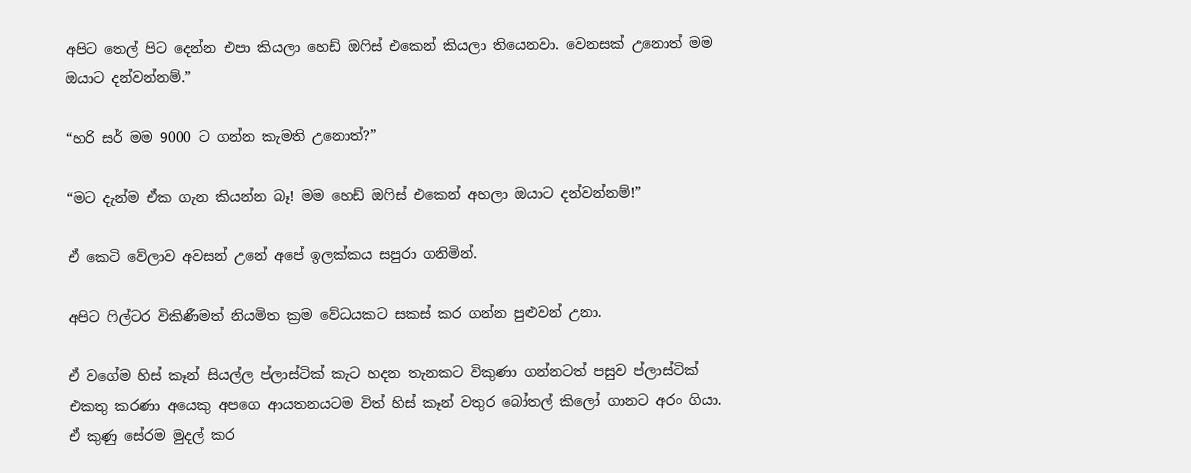අපිට තෙල් පිට දෙන්න එපා කියලා හෙඩ් ඔෆිස් එකෙන් කියලා තියෙනවා. වෙනසක් උනොත් මම ඔයාට දන්වන්නම්.”

“හරි සර් මම 9000 ට ගන්න කැමති උනොත්?”

“මට දැන්ම ඒක ගැන කියන්න බෑ! මම හෙඩ් ඔෆිස් එකෙන් අහලා ඔයාට දන්වන්නම්!”

ඒ කෙටි වේලාව අවසන් උනේ අපේ ඉලක්කය සපුරා ගනිමින්.

අපිට ෆිල්ටර විකිණීමත් නියමිත ක්‍රම වේධයකට සකස් කර ගන්න පුළුවන් උනා.

ඒ වගේම හිස් කෑන් සියල්ල ප්ලාස්ටික් කැට හදන තැනකට විකුණා ගන්නටත් පසුව ප්ලාස්ටික් එකතු කරණා අයෙකු අපගෙ ආයතනයටම විත් හිස් කෑන් වතුර බෝතල් කිලෝ ගානට අරං ගියා. ඒ කුණු සේරම මුදල් කර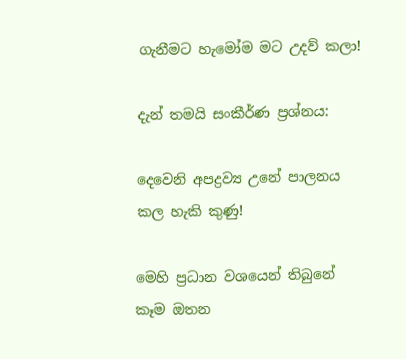ගැනීමට හැමෝම මට උදව් කලා!

දැන් තමයි සංකීර්ණ ප්‍රශ්නය:

දෙවෙනි අපද්‍රව්‍ය උනේ පාලනය කල හැකි කුණු!

මෙහි ප්‍රධාන වශයෙන් තිබුනේ කෑම ඔතන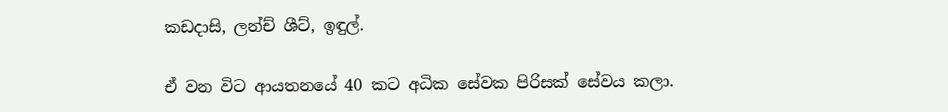කඩදාසි, ලන්ච් ශීට්, ඉඳුල්.

ඒ වන විට ආයතනයේ 40 කට අධික සේවක පිරිසක් සේවය කලා.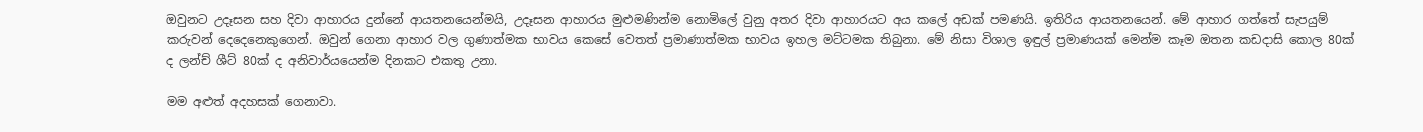ඔවුනට උදෑසන සහ දිවා ආහාරය දුන්නේ ආයතනයෙන්මයි, උදෑසන ආහාරය මුළුමණින්ම නොමිලේ වුනු අතර දිවා ආහාරයට අය කලේ අඩක් පමණයි. ඉතිරිය ආයතනයෙන්. මේ ආහාර ගත්තේ සැපයුම් කරුවන් දෙදෙනෙකුගෙන්. ඔවුන් ගෙනා ආහාර වල ගුණාත්මක භාවය කෙසේ වෙතත් ප්‍රමාණාත්මක භාවය ඉහල මට්ටමක තිබුනා. මේ නිසා විශාල ඉඳුල් ප්‍රමාණයක් මෙන්ම කෑම ඔතන කඩදාසි කොල 80ක් ද ලන්ච් ශීට් 80ක් ද අනිවාර්යයෙන්ම දිනකට එකතු උනා.

මම අළුත් අදහසක් ගෙනාවා.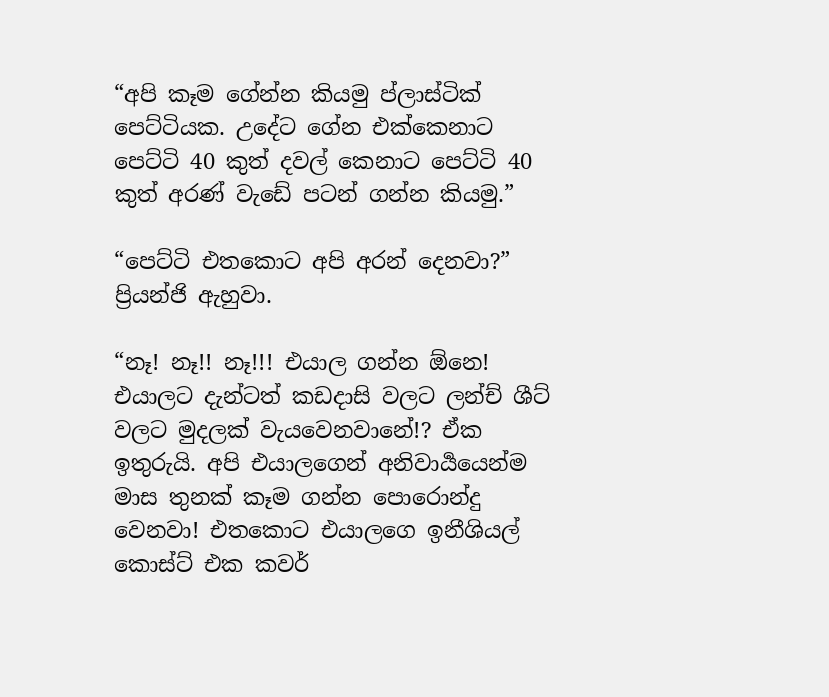“අපි කෑම ගේන්න කියමු ප්ලාස්ටික් පෙට්ටියක. උදේට ගේන එක්කෙනාට පෙට්ටි 40 කුත් දවල් කෙනාට පෙට්ටි 40 කුත් අරණ් වැඩේ පටන් ගන්න කියමු.”

“පෙට්ටි එතකොට අපි අරන් දෙනවා?” ප්‍රියන්ජි ඇහුවා.

“නෑ! නෑ!! නෑ!!! එයාල ගන්න ඕනෙ! එයාලට දැන්ටත් කඩදාසි වලට ලන්ච් ශීට් වලට මුදලක් වැයවෙනවානේ!? ඒක ඉතුරුයි. අපි එයාලගෙන් අනිවාර්‍යයෙන්ම මාස තුනක් කෑම ගන්න පොරොන්දු වෙනවා! එතකොට එයාලගෙ ඉනීශියල් කොස්ට් එක කවර්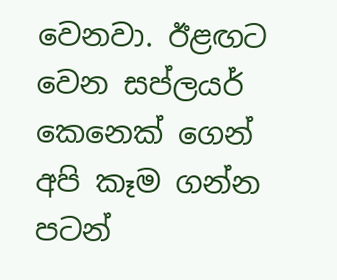වෙනවා. ඊළඟට වෙන සප්ලයර් කෙනෙක් ගෙන් අපි කෑම ගන්න පටන්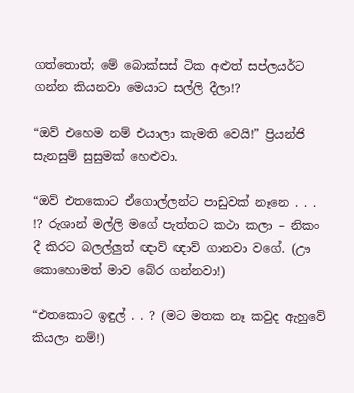ගත්තොත්; මේ බොක්සස් ටික අළුත් සප්ලයර්ට ගන්න කියනවා මෙයාට සල්ලි දීලා!?

“ඔව් එහෙම නම් එයාලා කැමති වෙයි!” ප්‍රියන්ජි සැනසුම් සුසුමක් හෙළුවා.

“ඔව් එතකොට ඒගොල්ලන්ට පාඩුවක් නෑනෙ . . . !? රුශාන් මල්ලි මගේ පැත්තට කථා කලා – නිකං දී කිරට බලල්ලුත් ඥාව් ඥාව් ගානවා වගේ. (ඌ කොහොමත් මාව බේර ගන්නවා!)

“එතකොට ඉඳුල් . . ? (මට මතක නෑ කවුද ඇහුවේ කියලා නම්!)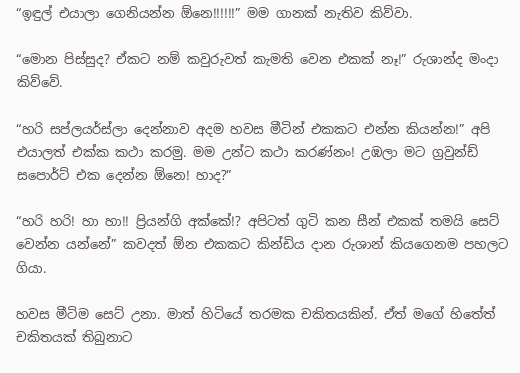“ඉඳුල් එයාලා ගෙනියන්න ඕනෙ!!!!!!” මම ගානක් නැතිව කිව්වා.

“මොන පිස්සුද? ඒකට නම් කවුරුවත් කැමති වෙන එකක් නෑ!” රුශාන්ද මංදා කිව්වේ.

“හරි සප්ලයර්ස්ලා දෙන්නාව අදම හවස මීටින් එකකට එන්න කියන්න!” අපි එයාලත් එක්ක කථා කරමු. මම උන්ට කථා කරණ්නං! උඹලා මට ග්‍රවුන්ඩ් සපොර්ට් එක දෙන්න ඕනෙ! හාද?”

“හරි හරි! හා හා!! ප්‍රියන්ගි අක්කේ!? අපිටත් ගුටි කන සීන් එකක් තමයි සෙට් වෙන්න යන්නේ” කවදත් ඕන එකකට කින්ඩිය දාන රුශාන් කියගෙනම පහලට ගියා.

හවස මීටිම සෙට් උනා. මාත් හිටියේ තරමක චකිතයකින්. ඒත් මගේ හිතේත් චකිතයක් තිබුනාට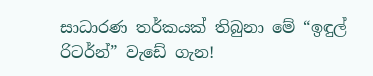සාධාරණ තර්කයක් තිබුනා මේ “ඉඳුල් රිටර්න්” වැඩේ ගැන!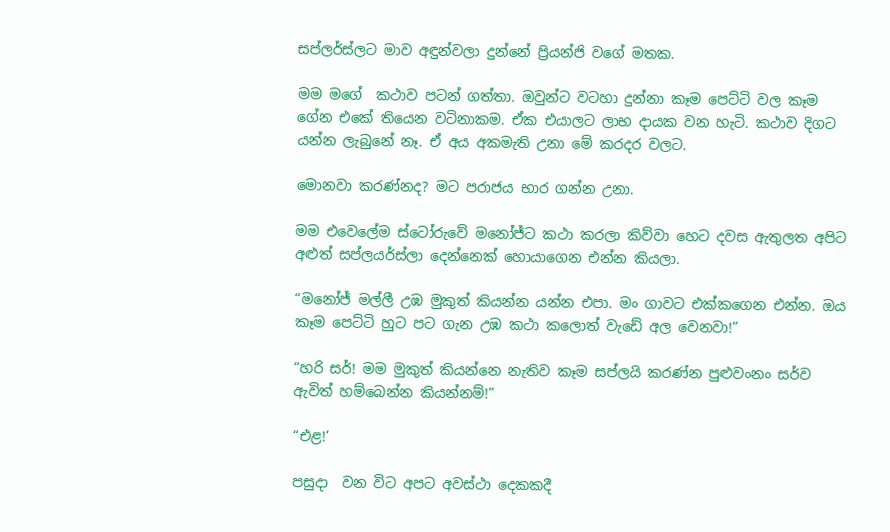සප්ලර්ස්ලට මාව අඳුන්වලා දුන්නේ ප්‍රියන්ජි වගේ මතක.

මම මගේ  කථාව පටන් ගත්තා. ඔවුන්ට වටහා දුන්නා කෑම පෙට්ටි වල කෑම ගේන එකේ තියෙන වටිනාකම. ඒක එයාලට ලාභ දායක වන හැටි. කථාව දිගට යන්න ලැබුනේ නෑ. ඒ අය අකමැති උනා මේ කරදර වලට.

මොනවා කරණ්නද? මට පරාජය භාර ගන්න උනා.

මම එවෙලේම ස්ටෝරුවේ මනෝජ්ට කථා කරලා කිව්වා හෙට දවස ඇතුලත අපිට අළුත් සප්ලයර්ස්ලා දෙන්නෙක් හොයාගෙන එන්න කියලා.

“මනෝජ් මල්ලී උඹ මුකුත් කියන්න යන්න එපා. මං ගාවට එක්කගෙන එන්න. ඔය කෑම පෙට්ටි හුට පට ගැන උඹ කථා කලොත් වැඩේ අල වෙනවා!”

“හරි සර්! මම මුකුත් කියන්නෙ නැතිව කෑම සප්ලයි කරණ්න පුළුවංනං සර්ව ඇවිත් හම්බෙන්න කියන්නම්!”

“එළ!’

පසුදා  වන විට අපට අවස්ථා දෙකකදී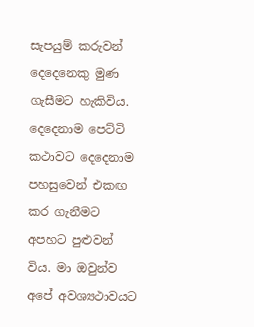සැපයුම් කරුවන් දෙදෙනෙකු මුණ ගැසීමට හැකිවිය. දෙදෙනාම පෙට්ටි කථාවට දෙදෙනාම පහසුවෙන් එකඟ කර ගැනීමට අපහට පුළුවන් විය. මා ඔවුන්ව අපේ අවශ්‍යථාවයට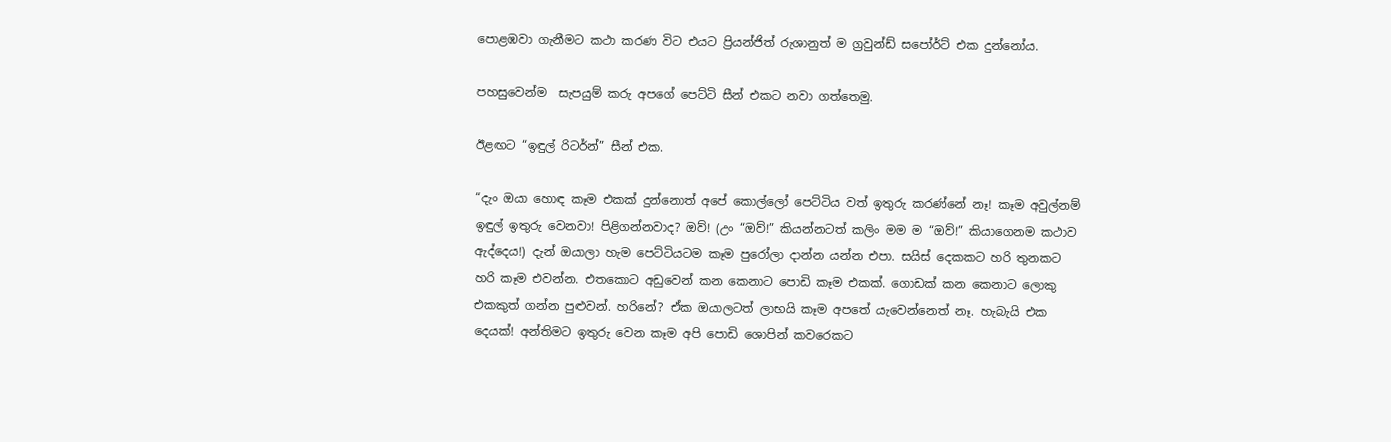පොළඹවා ගැනීමට කථා කරණ විට එයට ප්‍රියන්ජිත් රුශානුත් ම ග්‍රවුන්ඩ් සපෝර්ට් එක දුන්නෝය.

පහසුවෙන්ම  සැපයුම් කරු අපගේ පෙට්ටි සීන් එකට නවා ගත්තෙමු.

ඊළඟට “ඉඳුල් රිටර්න්” සීන් එක.

“දැං ඔයා හොඳ කෑම එකක් දුන්නොත් අපේ කොල්ලෝ පෙට්ටිය වත් ඉතුරු කරණ්නේ නෑ! කෑම අවුල්නම් ඉඳුල් ඉතුරු වෙනවා! පිළිගන්නවාද? ඔව්! (උං “ඔව්!” කියන්නටත් කලිං මම ම “ඔව්!” කියාගෙනම කථාව ඇද්දෙය!) දැන් ඔයාලා හැම පෙට්ටියටම කෑම පුරෝලා දාන්න යන්න එපා. සයිස් දෙකකට හරි තුනකට හරි කෑම එවන්න. එතකොට අඩුවෙන් කන කෙනාට පොඩි කෑම එකක්. ගොඩක් කන කෙනාට ලොකු එකකුත් ගන්න පුළුවන්. හරිනේ? ඒක ඔයාලටත් ලාභයි කෑම අපතේ යැවෙන්නෙත් නෑ. හැබැයි එක දෙයක්! අන්තිමට ඉතුරු වෙන කෑම අපි පොඩි ශොපින් කවරෙකට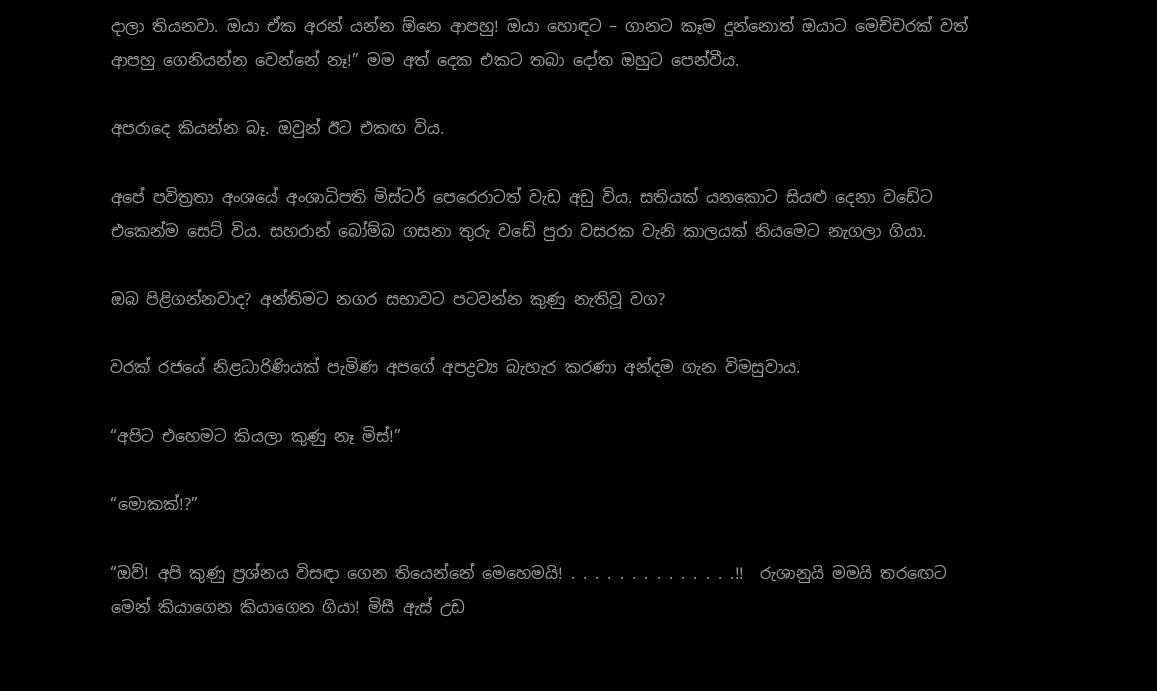දාලා තියනවා. ඔයා ඒක අරන් යන්න ඕනෙ ආපහු! ඔයා හොඳට – ගානට කෑම දුන්නොත් ඔයාට මෙච්චරක් වත් ආපහු ගෙනියන්න වෙන්නේ නෑ!” මම අත් දෙක එකට තබා දෝත ඔහුට පෙන්වීය.

අපරාදෙ කියන්න බෑ. ඔවුන් ඊට එකඟ විය.

අපේ පවිත්‍රතා අංශයේ අංශාධිපති මිස්ටර් පෙරෙරාටත් වැඩ අඩු විය. සතියක් යනකොට සියළු දෙනා වඩේට එකෙන්ම සෙට් විය. සහරාන් බෝම්බ ගසනා තුරු වඩේ පුරා වසරක වැනි කාලයක් නියමෙට නැගලා ගියා.

ඔබ පිළිගන්නවාද? අන්තිමට නගර සභාවට පටවන්න කුණු නැතිවූ වග?

වරක් රජයේ නිළධාරිණියක් පැමිණ අපගේ අපද්‍රව්‍ය බැහැර කරණා අන්දම ගැන විමසුවාය.

“අපිට එහෙමට කියලා කුණු නෑ මිස්!”

“මොකක්!?”

“ඔව්! අපි කුණු ප්‍රශ්නය විසඳා ගෙන තියෙන්නේ මෙහෙමයි! . . . . . . . . . . . . . .!!  රුශානුයි මමයි තරඟෙට මෙන් කියාගෙන කියාගෙන ගියා! මිසී ඇස් උඩ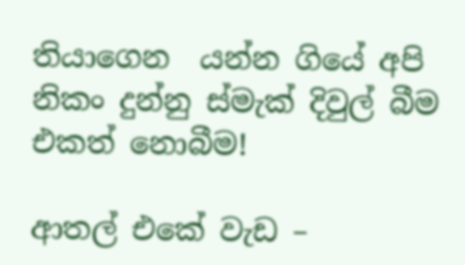තියාගෙන  යන්න ගියේ අපි නිකං දුන්නු ස්මැක් දිවුල් බීම එකත් නොබීම!

ආතල් එකේ වැඩ –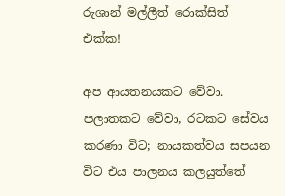රුශාන් මල්ලීත් රොක්සිත්  එක්ක!

අප ආයතනයකට වේවා. පලාතකට වේවා, රටකට සේවය කරණා විට; නායකත්වය සපයන විට එය පාලනය කලයුත්තේ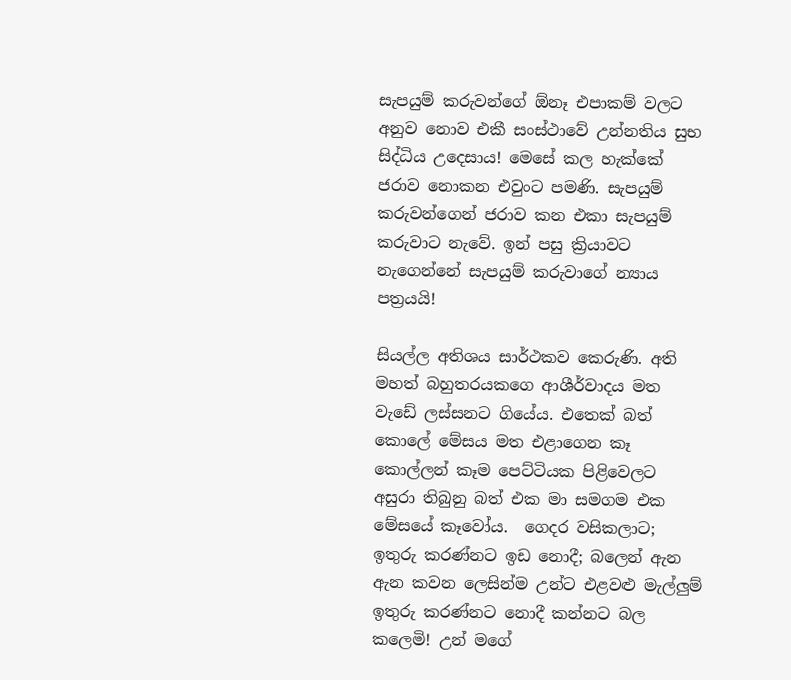සැපයුම් කරුවන්ගේ ඕනෑ එපාකම් වලට අනුව නොව එකී සංස්ථාවේ උන්නතිය සුභ සිද්ධිය උදෙසාය! මෙසේ කල හැක්කේ ජරාව නොකන එවුංට පමණි. සැපයුම් කරුවන්ගෙන් ජරාව කන එකා සැපයුම් කරුවාට නැවේ. ඉන් පසු ක්‍රියාවට නැගෙන්නේ සැපයුම් කරුවාගේ න්‍යාය පත්‍රයයි!

සියල්ල අතිශය සාර්ථකව කෙරුණි. අති මහත් බහුතරයකගෙ ආශීර්වාදය මත වැඩේ ලස්සනට ගියේය. එතෙක් බත් කොලේ මේසය මත එළාගෙන කෑ කොල්ලන් කෑම පෙට්ටියක පිළිවෙලට අසුරා තිබුනු බත් එක මා සමගම එක මේසයේ කෑවෝය.  ගෙදර වසිකලාට;  ඉතුරු කරණ්නට ඉඩ නොදී; බලෙන් ඇන ඇන කවන ලෙසින්ම උන්ට එළවළු මැල්ලුම් ඉතුරු කරණ්නට නොදී කන්නට බල කලෙමි! උන් මගේ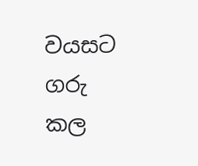වයසට ගරු කල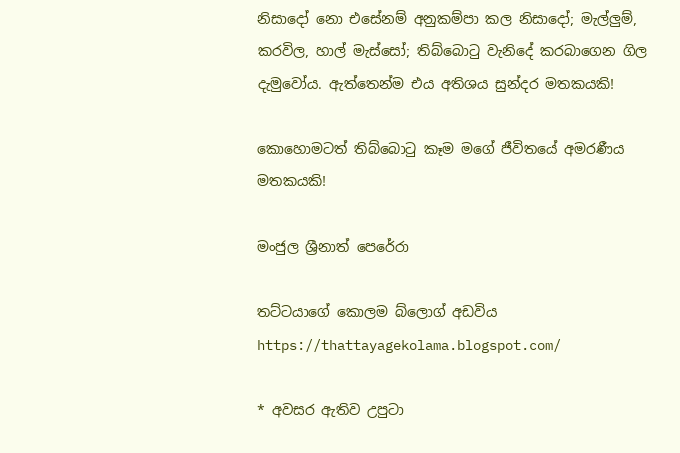නිසාදෝ නො එසේනම් අනුකම්පා කල නිසාදෝ; මැල්ලුම්, කරවිල, හාල් මැස්සෝ; තිබ්බොටු වැනිදේ කරබාගෙන ගිල දැමුවෝය. ඇත්තෙන්ම එය අතිශය සුන්දර මතකයකි!

කොහොමටත් තිබ්බොටු කෑම මගේ ජීවිතයේ අමරණීය මතකයකි!

මංජුල ශ්‍රීනාත් පෙරේරා

තට්ටයාගේ කොලම බ්ලොග් අඩවිය https://thattayagekolama.blogspot.com/

* අවසර ඇතිව උපුටා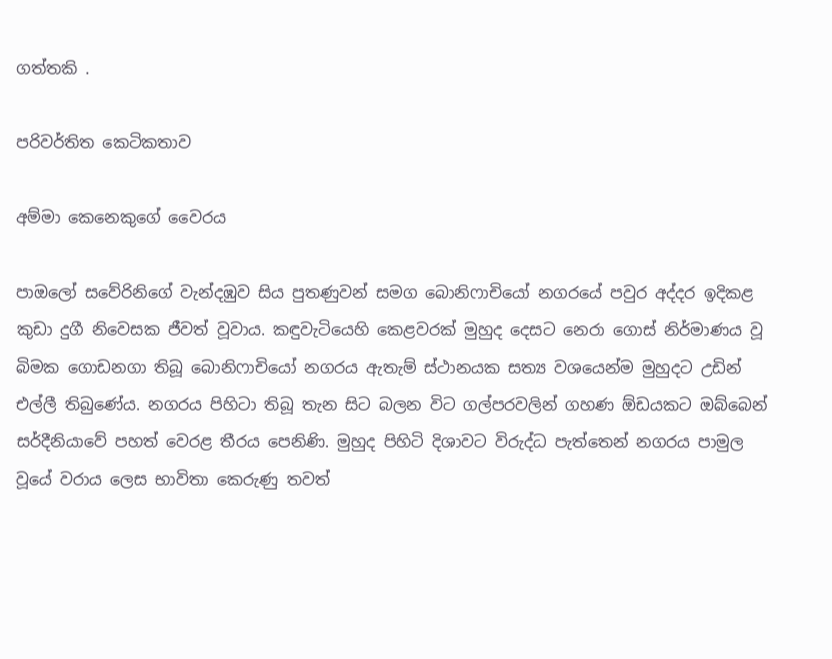ගත්තකි .

පරිවර්තිත කෙටිකතාව

අම්මා කෙනෙකුගේ වෛරය

පාඔලෝ සවේරිනිගේ වැන්දඹුව සිය පුතණුවන් සමග බොනිෆාචියෝ නගරයේ පවුර අද්දර ඉදිකළ කුඩා දුගී නිවෙසක ජීවත් වූවාය. කඳුවැටියෙහි කෙළවරක් මුහුද දෙසට නෙරා ගොස් නිර්මාණය වූ බිමක ගොඩනගා තිබූ බොනිෆාචියෝ නගරය ඇතැම් ස්ථානයක සත්‍ය වශයෙන්ම මුහුදට උඩින් එල්ලී තිබුණේය. නගරය පිහිටා තිබූ තැන සිට බලන විට ගල්පරවලින් ගහණ ඕඩයකට ඔබ්බෙන් සර්දීනියාවේ පහත් වෙරළ තීරය පෙනිණි. මුහුද පිහිටි දිශාවට විරුද්ධ පැත්තෙන් නගරය පාමුල වූයේ වරාය ලෙස භාවිතා කෙරුණු තවත්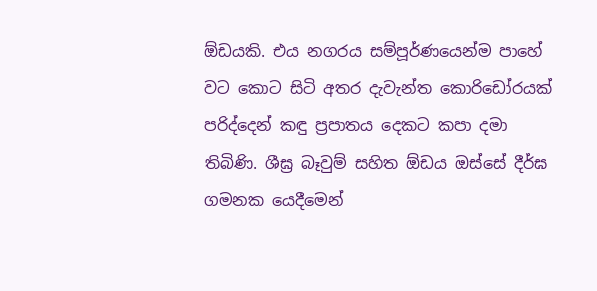ඕඩයකි. එය නගරය සම්පූර්ණයෙන්ම පාහේ වට කොට සිටි අතර දැවැන්ත කොරිඩෝරයක් පරිද්දෙන් කඳු ප්‍රපාතය දෙකට කපා දමා තිබිණි. ශීඝ්‍ර බෑවුම් සහිත ඕඩය ඔස්සේ දීර්ඝ ගමනක යෙදීමෙන්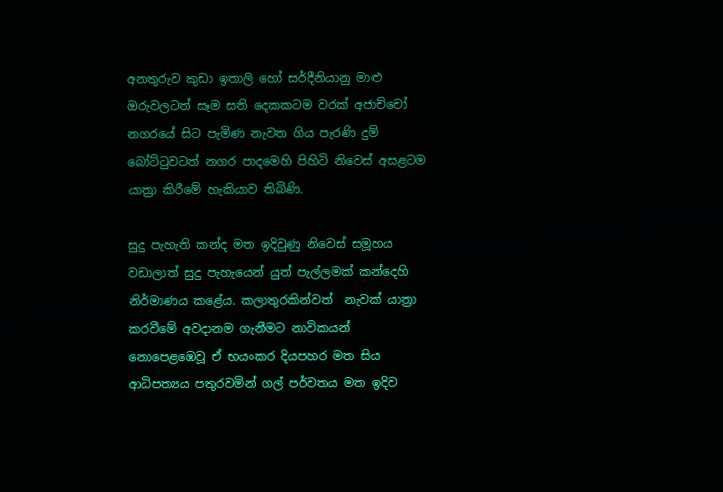අනතුරුව කුඩා ඉතාලි හෝ සර්දීනියානු මාළු ඔරුවලටත් සෑම සති දෙකකටම වරක් අජාච්චෝ නගරයේ සිට පැමිණ නැවත ගිය පැරණි දුම් බෝට්ටුවටත් නගර පාදමෙහි පිහිටි නිවෙස් අසළටම යාත්‍රා කිරීමේ හැකියාව තිබිණි.

සුදු පැහැති කන්ද මත ඉදිවුණු නිවෙස් සමූහය වඩාලාත් සුදු පැහැයෙන් යුත් පැල්ලමක් කන්දෙහි නිර්මාණය කළේය. කලාතුරකින්වත්  නැවක් යාත්‍රා කරවීමේ අවදානම ගැනීමට නාවිකයන් නොපෙළඹෙවූ ඒ භයංකර දියපහර මත සිය ආධිපත්‍යය පතුරවමින් ගල් පර්වතය මත ඉදිව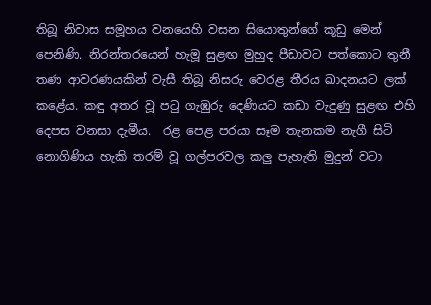තිබූ නිවාස සමූහය වනයෙහි වසන සියොතුන්ගේ කූඩු මෙන් පෙනිණි. නිරන්ත‍රයෙන් හැමූ සුළඟ මුහුද පීඩාවට පත්කොට තුනී තණ ආවරණයකින් වැසී තිබූ නිසරු වෙරළ තීරය ඛාදනයට ලක් කළේය. කඳු අතර වූ පටු ගැඹුරු දෙණියට කඩා වැදුණු සුළඟ එහි දෙපස වනසා දැමීය.  රළ පෙළ පරයා සෑම තැනකම නැගී සිටි නොගිණිය හැකි තරම් වූ ගල්පරවල කලු පැහැති මුදුන් වටා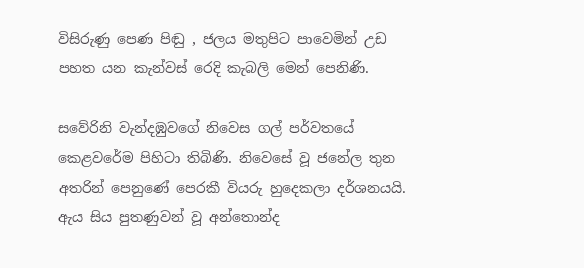විසිරුණු පෙණ පිඬු , ජලය මතුපිට පාවෙමින් උඩ පහත යන කැන්වස් රෙදි කැබලි මෙන් පෙනිණි.

සවේරිනි වැන්දඹුවගේ නිවෙස ගල් පර්වතයේ කෙළවරේම පිහිටා තිබිණි. නිවෙසේ වූ ජනේල තුන අතරින් පෙනුණේ පෙරකී වියරු හුදෙකලා දර්ශනයයි. ඇය සිය පුතණුවන් වූ අන්තොන්ද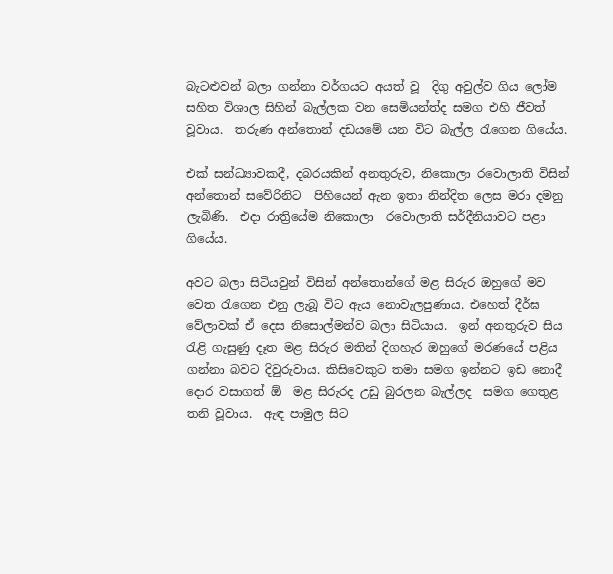බැටළුවන් බලා ගන්නා වර්ගයට අයත් වූ  දිගු අවුල්ව ගිය ලෝම සහිත විශාල සිහින් බැල්ලක වන සෙමියන්ත්ද සමග එහි ජීවත් වූවාය.  තරුණ අන්තොන් දඩයමේ යන විට බැල්ල රැගෙන ගියේය.

එක් සන්ධ්‍යාවකදී, දබරයකින් අනතුරුව, නිකොලා රවොලාති විසින් අන්තොන් සවේරිනිට  පිහියෙන් ඇන ඉතා නින්දිත ලෙස මරා දමනු ලැබිණි.  එදා රාත්‍රියේම නිකොලා  රවොලාති සර්දීනියාවට පළා ගියේය.

අවට බලා සිටියවුන් විසින් අන්තොන්ගේ මළ සිරුර ඔහුගේ මව වෙත රැගෙන එනු ලැබූ විට ඇය නොවැලපුණාය. එහෙත් දීර්ඝ වේලාවක් ඒ දෙස නිසොල්මන්ව බලා සිටියාය.  ඉන් අනතුරුව සිය රැළි ගැසුණු දෑත මළ සිරුර මතින් දිගහැර ඔහුගේ මරණයේ පළිය ගන්නා බවට දිවුරුවාය. කිසිවෙකුට තමා සමග ඉන්නට ඉඩ නොදී දොර වසාගත් ඕ  මළ සිරුරද උඩු බුරලන බැල්ලද  සමග ගෙතුළ තනි වූවාය.  ඇඳ පාමුල සිට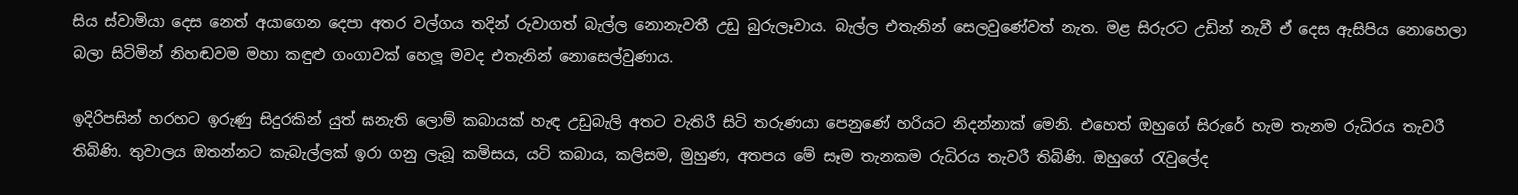සිය ස්වාමියා දෙස නෙත් අයාගෙන දෙපා අතර වල්ගය තදින් රුවාගත් බැල්ල නොනැවතී උඩු බුරුලෑවාය. බැල්ල එතැනින් සෙලවුණේවත් නැත. මළ සිරුරට උඩින් නැවී ඒ දෙස ඇසිපිය නොහෙලා බලා සිටිමින් නිහඬවම මහා කඳුළු ගංගාවක් හෙලූ මවද එතැනින් නොසෙල්වුණාය.

ඉදිරිපසින් හරහට ඉරුණු සිදුරකින් යුත් ඝනැති ලොම් කබායක් හැඳ උඩුබැලි අතට වැතිරී සිටි තරුණයා පෙනුණේ හරියට නිදන්නාක් මෙනි. එහෙත් ඔහු‍ගේ සිරුරේ හැම තැනම රුධිරය තැවරී තිබිණි. තුවාලය ඔතන්නට කැබැල්ලක් ඉරා ගනු ලැබූ කමිසය, යටි කබාය, කලිසම, මුහුණ, අතපය මේ සෑම තැනකම රුධිරය තැවරී තිබිණි. ඔහුගේ රැවුලේද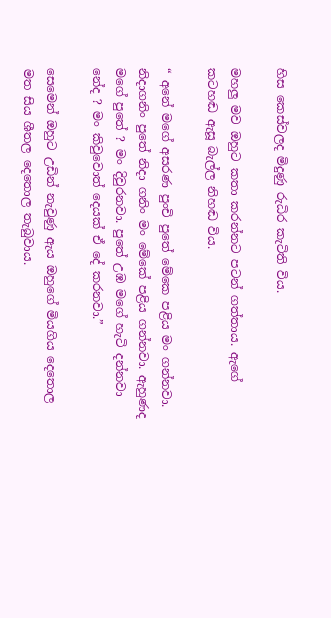හිස කෙස්වලද මිදුණු රුධිර කැටිති විය.

මහලු මව ඔහුට කතා කරන්නට පටන් ගත්තාය. ඇගේ කටහඬ ඇසූ බැල්ල නිහඬ විය.

“ අනේ මගේ අසරණ පුංචි පු‍තේ මේකෙ පළිය මං ගන්නවා. නිදාගනිං පුතේ නිදා ගනිං මං මේකේ පළිය ගන්නවා. ඇහුණද මගේ පුතේ ? මං දිවුරනවා. පු‍තේ උඹ මගේ හැටි දන්නවා නේද ? මං කිවුවොත් දෙයක් ඒ දේ කරනවා.”

සෙමෙන් ඔහුට උඩින් නැවුණු ඇය ඔහුගේ මියගිය දෙතොල මත සිය ශීතල දෙතොල තැබුවාය.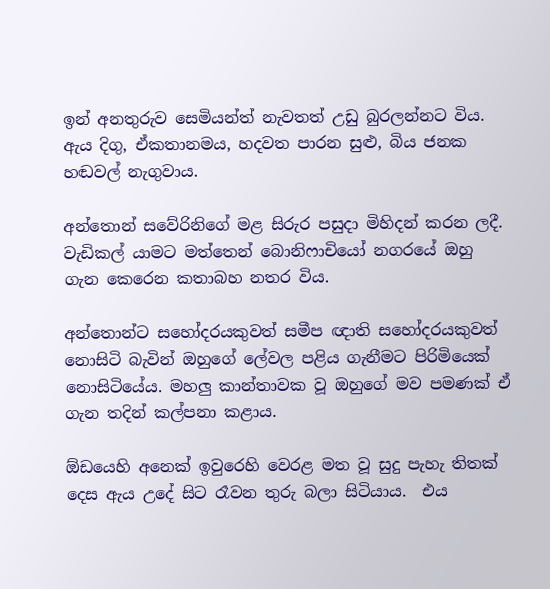ඉන් අනතුරුව සෙමියන්ත් නැවතත් උඩු බුරලන්නට විය.  ඇය දිගු, ඒකතානමය, හදවත පාරන සුළු, බිය ජනක හඬවල් නැගුවාය.

අන්තොන් සවේරිනිගේ මළ සිරුර පසුදා මිහිදන් කරන ලදී. වැඩිකල් යාමට මත්තෙන් බොනිෆාචියෝ නග‍රයේ ඔහු ගැන කෙරෙන කතාබහ නතර විය.

අන්තොන්ට සහෝදරයකුවත් සමීප ඥාති සහෝදරයකුවත් නොසිටි බැවින් ඔහුගේ ලේවල පළිය ගැනීමට පිරිමියෙක් නොසිටියේය. මහලු කාන්තාවක වූ ඔහුගේ මව පමණක් ඒ ගැන තදින් කල්පනා කළාය.

ඕඩයෙහි අනෙක් ඉවුරෙහි වෙරළ මත වූ සුදු පැහැ තිතක් දෙස ඇය උදේ සිට රෑවන තුරු බලා සිටියාය.  එය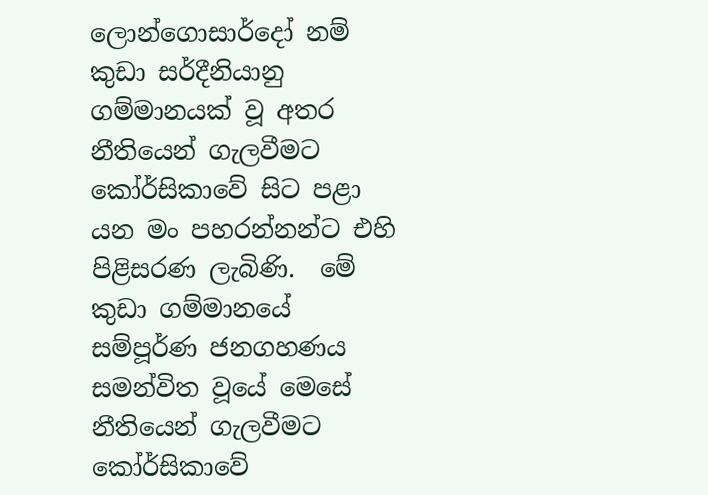ලොන්ගොසාර්දෝ නම් කුඩා සර්දීනියානු ගම්මානයක් වූ අතර නීතියෙන් ගැලවීමට කෝර්සිකාවේ සිට පළා යන මං පහරන්නන්ට එහි පිළිසරණ ලැබිණි.  මේ කුඩා ගම්මානයේ සම්පූර්ණ ජනගහණය සමන්විත වූයේ මෙසේ නීතියෙන් ගැලවීමට කෝර්සිකාවේ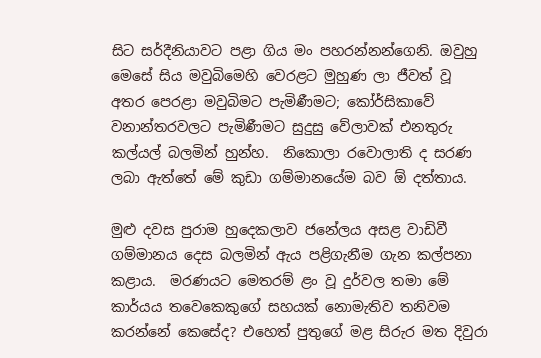සිට සර්දීනියාවට පළා ගිය මං පහරන්නන්ගෙනි. ඔවුහු මෙසේ සිය මවුබිමෙහි වෙරළට මුහුණ ලා ජීවත් වූ අතර පෙරළා මවුබිමට පැමිණීමට; කෝර්සිකා‍වේ වනාන්තරවලට පැමිණීමට සුදුසු වේලාවක් එනතුරු කල්යල් බලමින් හුන්හ.  නිකොලා රවොලාති ද සරණ ලබා ඇත්තේ මේ කුඩා ගම්මානයේම බව ඕ දත්තාය.

මුළු දවස පුරාම හුදෙකලාව ජනේලය අසළ වාඩිවී ගම්මානය දෙස බලමින් ඇය පළිගැනීම ගැන කල්පනා කළාය.  මරණයට මෙතරම් ළං වූ දුර්වල තමා මේ කාර්යය තවෙකෙකුගේ සහයක් නොමැතිව තනිවම කරන්නේ කෙසේද? එහෙත් පුතුගේ මළ සිරුර මත දිවුරා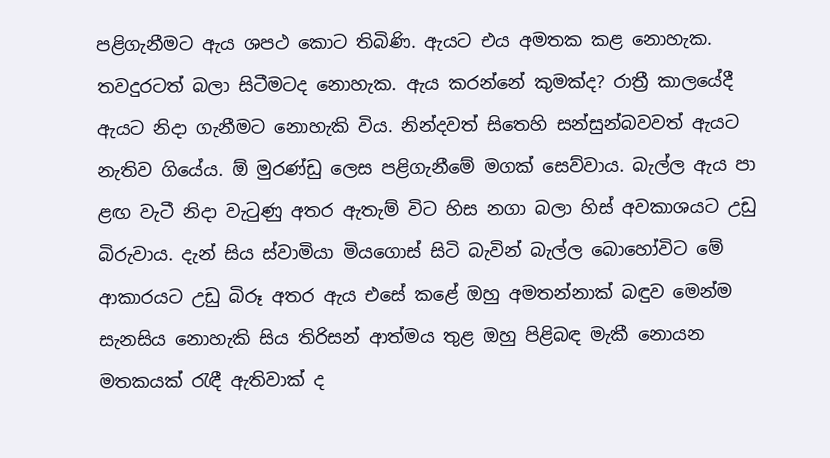පළිගැනීමට ඇය ශපථ කොට තිබිණි. ඇයට එය අමතක කළ නොහැක. තවදුරටත් බලා සිටීමටද නොහැක. ඇය කරන්නේ කුමක්ද? රාත්‍රී කාලයේදී ඇයට නිදා ගැනීමට නොහැකි විය. නින්දවත් සිතෙහි සන්සුන්බවවත් ඇයට නැතිව ගියේය. ඕ මුරණ්ඩු ලෙස පළිගැනීමේ මගක් සෙව්වාය. බැල්ල ඇය‍‍ පා ළඟ වැටී නිදා වැටුණු අතර ඇතැම් විට හිස නගා බලා හිස් අවකාශයට උඩු බිරුවාය. දැන් සිය ස්වාමියා මියගොස් සිටි බැවින් බැල්ල බොහෝවිට මේ ආකාරයට උඩු බිරූ අතර ඇය එසේ කළේ ඔහු අමතන්නාක් බඳුව මෙන්ම සැනසිය නොහැකි සිය තිරිසන් ආත්මය තුළ ඔහු පිළිබඳ මැකී නොයන මතකයක් රැඳී ඇතිවාක් ද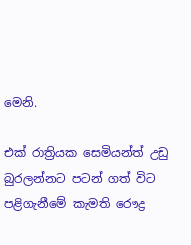මෙනි.

එක් රාත්‍රියක සෙමියන්ත් උඩු බුරලන්නට පටන් ගත් විට  පළිගැනීමේ කැමති ‍රෞද්‍ර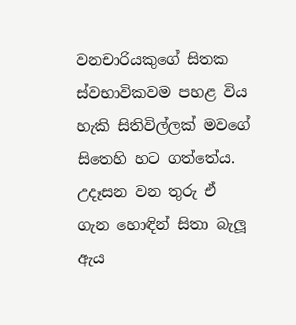වනචාරියකුගේ සිතක ස්වභාවිකවම පහළ විය හැකි සිතිවිල්ලක් මවගේ සිතෙහි හට ගත්තේය. උදෑසන වන තුරු ඒ ගැන හොඳින් සිතා බැලූ ඇය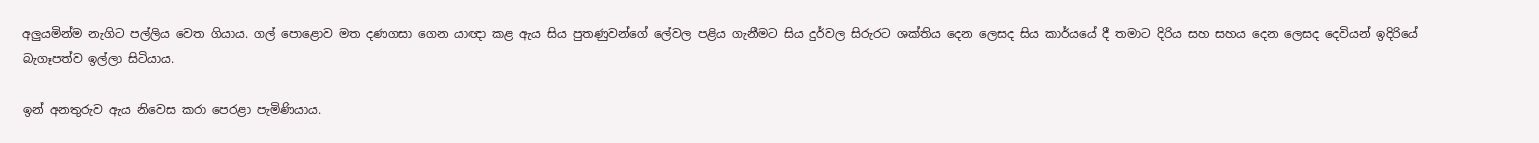අලුයමින්ම නැගිට පල්ලිය වෙත ගියාය. ගල් පොළොව මත දණගසා ගෙන යාඥා කළ ඇය සිය පුතණුවන්ගේ ලේවල පළිය ගැනීමට සිය දුර්වල සිරුරට ශක්තිය දෙන ලෙසද සිය කාර්යයේ දී තමාට දිරිය සහ සහය දෙන ලෙසද දෙවියන් ඉදිරියේ බැගෑපත්ව ඉල්ලා සිටියාය.

ඉන් අනතුරුව ඇය නිවෙස කරා පෙරළා පැමිණියාය.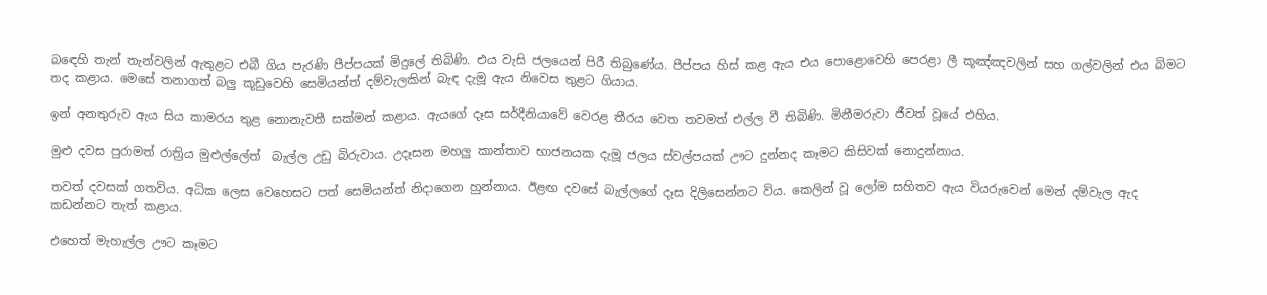බ‍ඳෙහි තැන් තැන්වලින් ඇතුළට එබී ගිය පැරණි පීප්පයක් මිදුලේ තිබිණි. එය වැසි ජලයෙන් පිරී තිබුණේය. පීප්පය හිස් කළ ඇය එය පොළොවෙහි ‍පෙරළා ලී කූඤ්ඤවලින් සහ ගල්වලින් එය බිමට තද කළාය. මෙසේ තනාගත් බලු කූඩුවෙහි සෙමියන්ත් දම්වැලකින් බැඳ දැමූ ඇය නිවෙස තුළට ගියාය.

ඉන් අනතුරුව ඇය සිය කාමරය තුළ නොනැවතී සක්මන් කළාය. ඇයගේ ‍දෑස සර්දීනියාවේ වෙරළ තීරය වෙත තවමත් එල්ල වී තිබිණි. මිනීමරුවා ජීවත් වූයේ එහිය.

මුළු දවස පුරාමත් රාත්‍රිය මුළුල්ලේත්  බැල්ල උඩු බිරුවාය. උදෑසන මහලු කාන්තාව භාජනයක දැමූ ජලය ස්වල්පයක් ඌට දුන්නද කෑමට කිසිවක් නොදුන්නාය.

තවත් දවසක් ගතවිය. අධික ලෙස වෙහෙසට පත් සෙමියන්ත් නිදාගෙන හුන්නාය. ඊළඟ දවසේ බැල්ලගේ දෑස දිලිසෙන්නට විය. කෙලින් වූ ලෝම සහිතව ඇය වියරුවෙන් මෙන් දම්වැල ඇද කඩන්නට තැත් කළාය.

එහෙත් මැහැල්ල ඌට කෑමට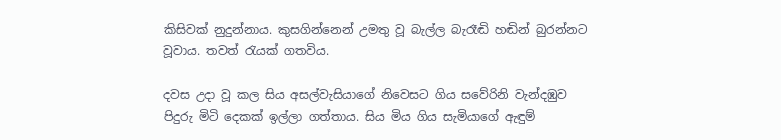කිසිවක් නුදුන්නාය. කුසගින්නෙන් උමතු වූ බැල්ල බැරෑඬි හඬින් බුරන්නට වූවාය. තවත් රැයක් ගතවිය.

දවස උදා වූ කල සිය අසල්වැසියාගේ නිවෙසට ගිය සවේරිනි වැන්දඹුව පිදුරු මිටි දෙකක් ඉල්ලා ගත්තාය. සිය මිය ගිය සැමියාගේ ඇඳුම්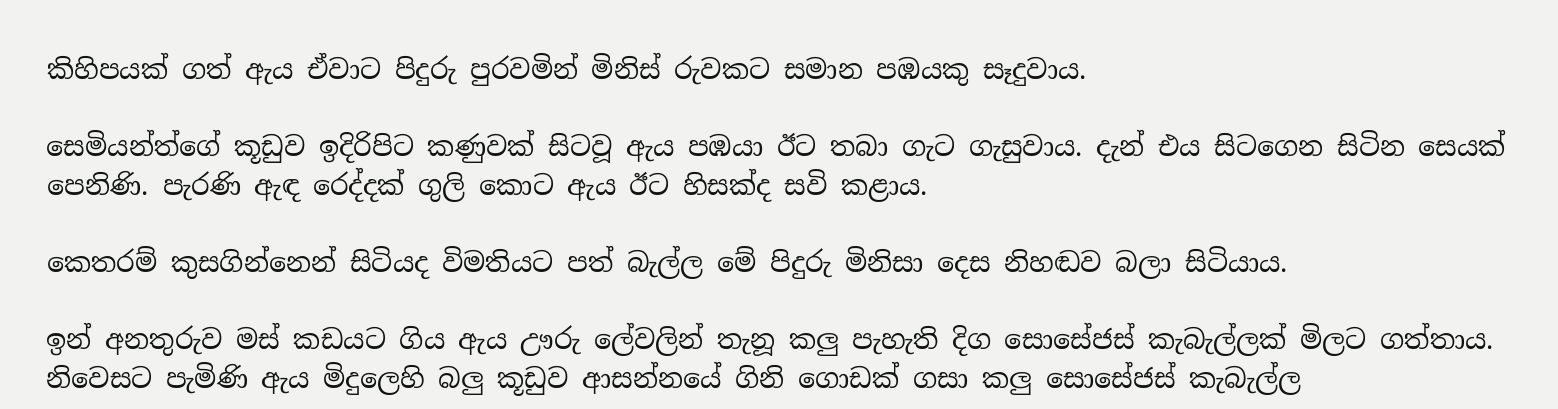කිහිපයක් ගත් ඇය ඒවාට පිදුරු පුරවමින් මිනිස් රුවකට සමාන පඹයකු සෑදුවාය.

සෙමියන්ත්ගේ කූඩුව ඉදිරිපිට කණුවක් සිටවූ ඇය පඹයා ඊට තබා ගැට ගැසුවාය. දැන් එය සිටගෙන සිටින සෙයක් පෙනිණි. පැරණි ඇඳ රෙද්දක් ගුලි කොට ඇය ඊට හිසක්ද සවි කළාය.

කෙතරම් කුසගින්නෙන් සිටියද විමතියට පත් බැල්ල මේ පිදුරු මිනිසා දෙස නිහඬව බලා සිටියාය.

ඉන් අනතුරුව මස් කඩයට ගිය ඇය ඌරු ලේවලින් තැනූ කලු පැහැති දිග සොසේජස් කැබැල්ලක් මිලට ගත්තාය.  නිවෙසට පැමිණි ඇය මිදුලෙහි බලු කූඩුව ආසන්නයේ ගිනි ගොඩක් ගසා කලු සොසේජස් කැබැල්ල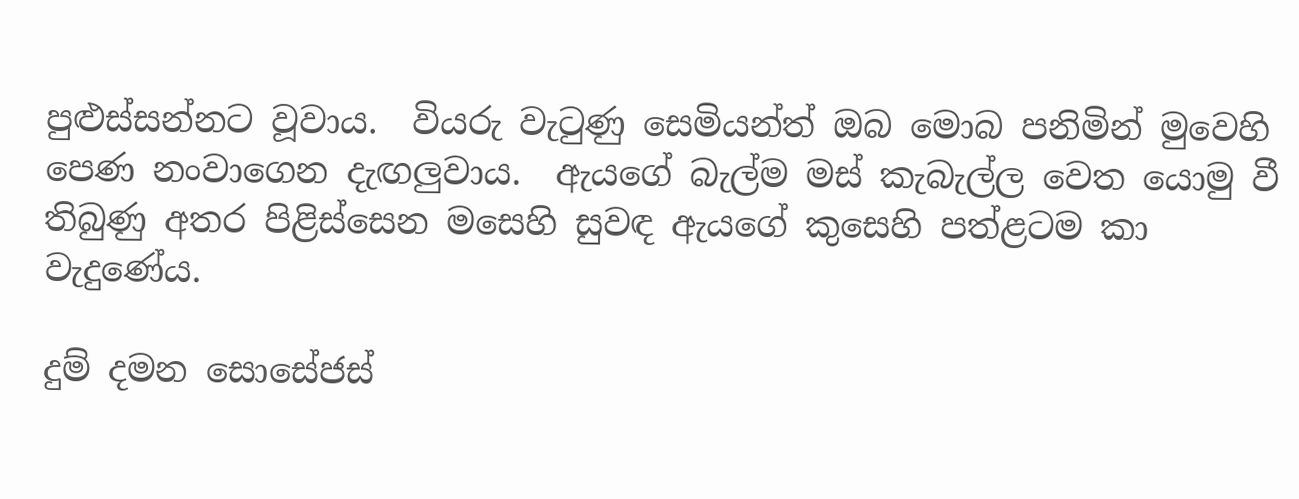පුළුස්සන්නට වූවාය.  වියරු වැටුණු සෙමියන්ත් ඔබ මොබ පනිමින් මුවෙහි පෙණ නංවාගෙන දැඟලුවාය.  ඇයගේ බැල්ම මස් කැබැල්ල වෙත යොමු වී තිබුණු අතර පිළිස්සෙන මසෙහි සුවඳ ඇයගේ කුසෙහි පත්ළටම කා වැදුණේය.

දුම් දමන ‍සොසේජස්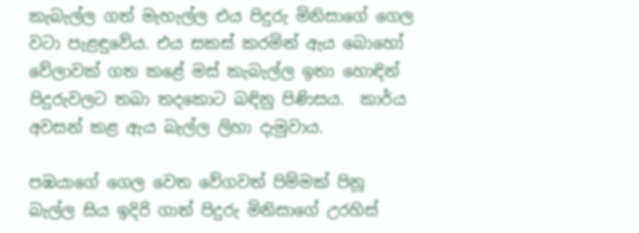කැබැල්ල ගත් මැහැල්ල එය පිදුරු මිනිසාගේ ගෙල වටා පැළඳුවේය. එය සකස් කරමින් ඇය බොහෝ වේලාවක් ගත කළේ මස් කැබැල්ල ඉතා ‍හොඳින් පිදුරුවලට තබා තදකොට බඳිනු පිණිසය.  කාර්ය අවසන් කළ ඇය බැල්ල ලිහා දැමුවාය.

පඹයාගේ ගෙල වෙත වේගවත් පිම්මක් පිනූ බැල්ල සිය ඉදිරි ගාත් පිදුරු මිනිසාගේ උරහිස්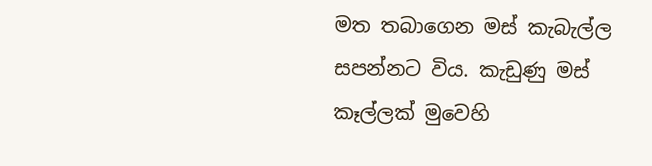මත තබාගෙන මස් කැබැල්ල සපන්නට විය. කැඩුණු මස් කෑල්ලක් මුවෙහි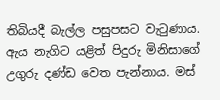තිබියදී බැල්ල පසුපසට වැටුණාය. ඇය නැගිට යළිත් පිදුරු මිනිසාගේ උගුරු දණ්ඩ වෙත පැන්නාය. මස්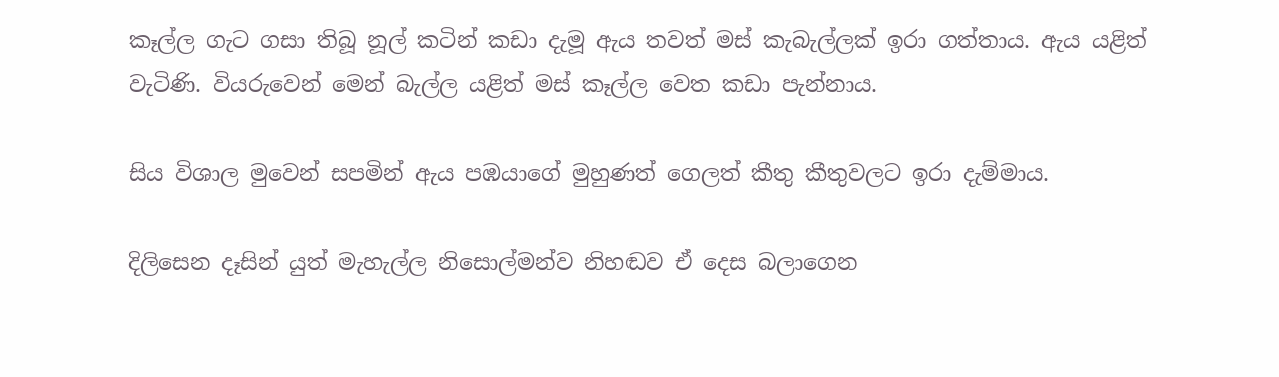කෑල්ල ගැට ගසා තිබූ නූල් කටින් කඩා දැමූ ඇය තවත් මස් කැබැල්ලක් ඉරා ගත්තාය. ඇය යළිත් වැටිණි. වියරුවෙන් මෙන් බැල්ල යළිත් මස් කෑල්ල වෙත කඩා පැන්නාය.

සිය විශාල මුවෙන් සපමින් ඇය පඹයාගේ මුහුණත් ගෙලත් කීතු කීතුවලට ඉරා දැම්මාය.

දිලිසෙන දෑසින් යුත් මැහැල්ල නිසොල්මන්ව නිහඬව ඒ දෙස බලාගෙන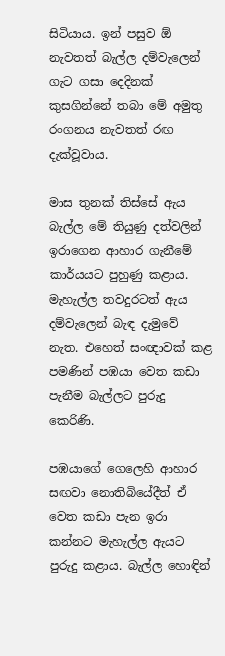සිටියාය. ඉන් පසුව ඕ නැවතත් බැල්ල දම්වැලෙන් ගැට ගසා දෙදිනක් කුසගින්නේ තබා මේ අමුතු රංගනය නැවතත් රඟ දැක්වූවාය.

මාස තුනක් තිස්සේ ඇය බැල්ල මේ තියුණු දත්වලින් ඉරාගෙන ආහාර ගැනීමේ කාර්යයට පුහුණු කළාය. මැහැල්ල තවදුරටත් ඇය දම්වැලෙන් බැඳ දැමුවේ නැත. එහෙත් සංඥාවක් කළ පමණින් පඹයා වෙත කඩා පැනීම බැල්ලට පුරුදු කෙරිණි.

පඹයාගේ ගෙලෙහි ආහාර සඟවා නොතිබියේදීත් ඒ වෙත කඩා පැන ඉරා කන්නට මැහැල්ල ඇයට පුරුදු කළාය. බැල්ල හොඳින්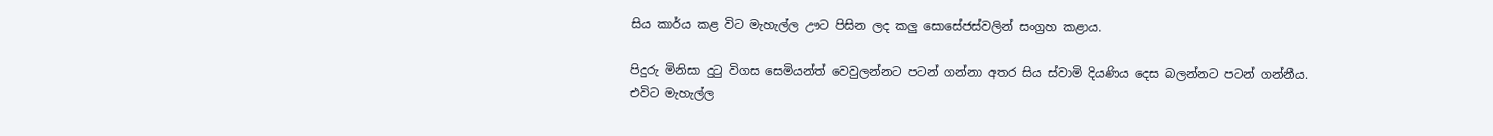සිය කාර්ය කළ විට මැහැල්ල ඌට පිසින ලද කලු ‍සොසේජස්වලින් සංග්‍රහ කළාය.

පිදුරු මිනිසා දුටු විගස සෙමියන්ත් වෙවුලන්නට පටන් ගන්නා අතර සිය ස්වාමි දියණිය දෙස බලන්නට පටන් ගන්නීය.  එවිට මැහැල්ල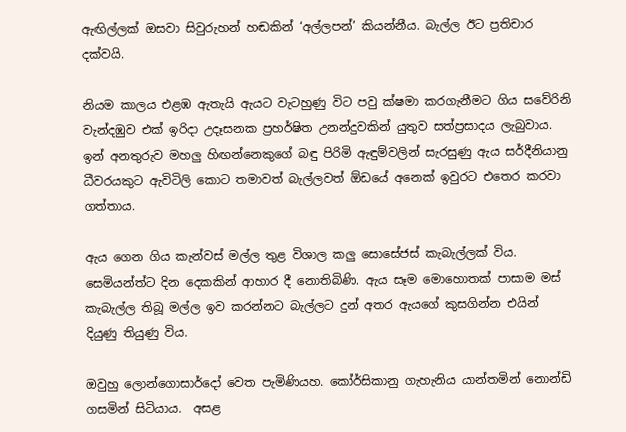ඇඟිල්ලක් ඔසවා සිවුරුහන් හඬකින් ‘අල්ලපන්’ කියන්නීය. බැල්ල ඊට ප්‍රතිචාර දක්වයි.

නියම කාලය එළඹ ඇතැයි ඇයට වැටහුණු විට පවු ක්ෂමා කරගැනීමට ගිය සවේරිනි වැන්දඹුව එක් ඉරිදා උදෑසනක ප්‍රහර්ෂිත උනන්දුවකින් යුතුව සත්ප්‍රසාදය ලැබුවාය. ඉන් අනතුරුව මහලු හිඟන්නෙකුගේ බඳු පිරිමි ඇඳුම්වලින් සැරසුණු ඇය සර්දීනියානු ධීවරයකුට ඇවිටිලි කොට තමාවත් බැල්ලවත් ඕඩයේ අනෙක් ඉවුරට එතෙර කරවා ගත්තාය.

ඇය ගෙන ගිය කැන්වස් මල්ල තුළ විශාල කලු සොසේජස් කැබැල්ලක් විය. සෙමියන්ත්ට දින දෙකකින් ආහාර දී නොතිබිණි. ඇය සෑම මොහොතක් පාසාම මස් කැබැල්ල තිබූ මල්ල ඉව කරන්නට බැල්ලට දුන් අතර ඇ‍යගේ කුසගින්න එයින් දියුණු තියුණු විය.

ඔවුහු ලොන්ගොසාර්දෝ වෙත පැමිණියහ. කෝර්සිකානු ගැහැනිය යාන්තමින් නොන්ඩි ගසමින් සිටියාය.  අසළ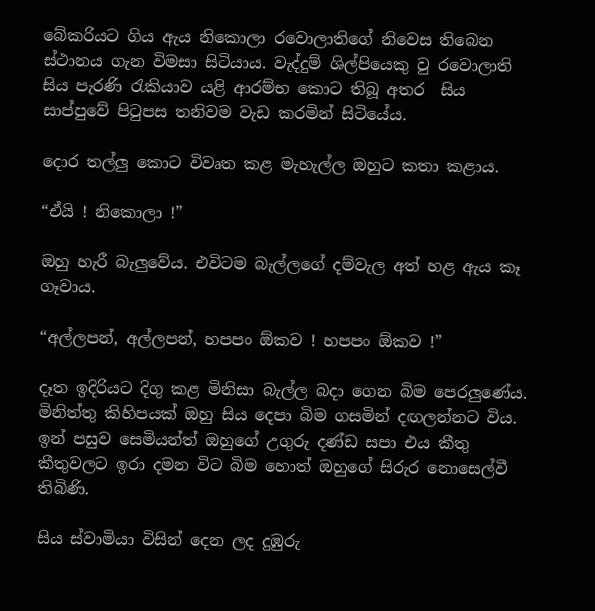බේකරියට ගිය ඇය නිකොලා රවොලාතිගේ නිවෙස තිබෙන ස්ථානය ගැන විමසා සිටියාය. වැද්දුම් ශිල්පියෙකු වු රවොලාති සිය පැරණි රැකියාව යළි ආරම්භ කොට තිබූ අතර  සිය සාප්පුවේ පිටුපස තනිවම වැඩ කරමින් සිටියේය.

දොර තල්ලු කොට විවෘත කළ මැහැල්ල ඔහුට කතා කළාය.

“ඒයි ! නිකොලා !”

ඔහු හැරී බැලුවේය. එවිටම බැල්ලගේ දම්වැල අත් හළ ඇය කෑ ගෑවාය.

“අල්ලපන්, අල්ලපන්, හපපං ඕකව ! හපපං ඕකව !”

දෑත ඉදිරියට දිගු කළ මිනිසා බැල්ල බදා ගෙන බිම පෙරලුණේය.  මිනිත්තු කිහිපයක් ඔහු සිය දෙපා බිම ගසමින් දඟලන්නට විය.  ඉන් පසුව සෙමියන්ත් ඔහුගේ උගුරු දණ්ඩ සපා එය කීතු කීතුවලට ඉරා දමන විට බිම හොත් ඔහුගේ සිරුර නොසෙල්වී තිබිණි.

සිය ස්වාමියා විසින් දෙන ලද දුඹුරු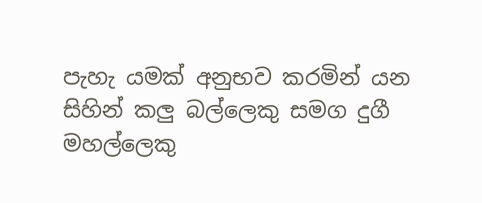පැහැ යමක් අනුභව කරමින් යන සිහින් කලු බල්ලෙකු සමග දුගී මහල්ලෙකු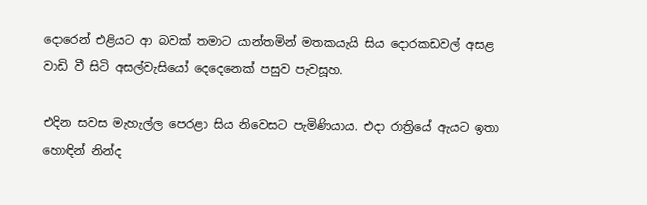දොරෙන් එළියට ආ බවක් තමාට යාන්තමින් මතකයැයි සිය දොරකඩවල් අසළ  වාඩි වී සිටි අසල්වැසියෝ දෙදෙනෙක් පසුව පැවසූහ.

එදින සවස මැහැල්ල පෙරළා සිය නිවෙසට පැමිණියාය. එදා රාත්‍රියේ ඇයට ඉතා හොඳින් නින්ද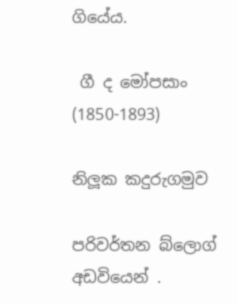ගියේය.

 ගී ද මෝපසාං  (1850-1893)

නිලූක කදුරුගමුව

පරිවර්තන බ්ලොග් අඩවියෙන් .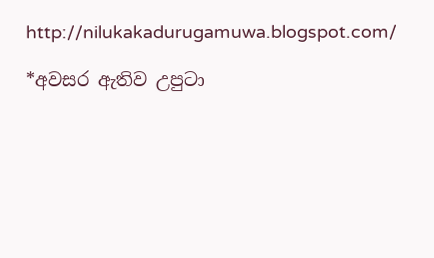http://nilukakadurugamuwa.blogspot.com/

*අවසර ඇතිව උපුටා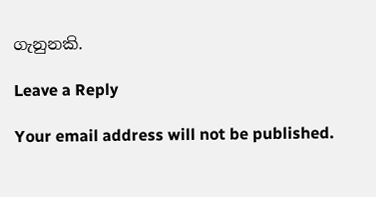ගැනුනකි.

Leave a Reply

Your email address will not be published.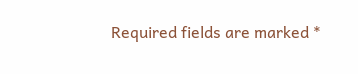Required fields are marked *